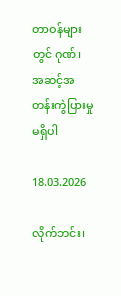တာဝန်များတွင် ဂုဏ်၊ အဆင့်အတန်းကွဲပြားမှု မရှိပါ

18.03.2026

လိုက်ဘင်း၊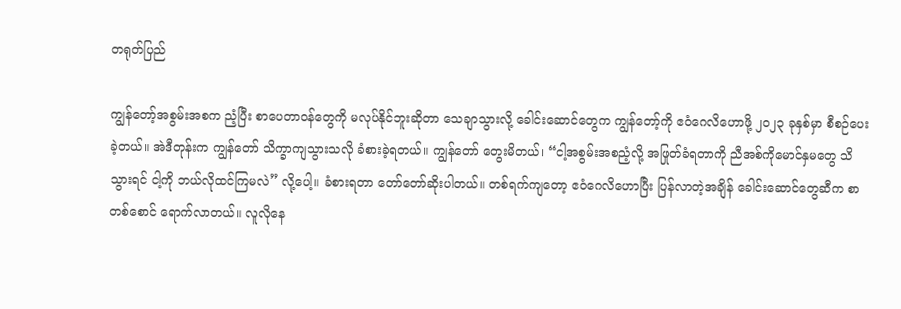တရုတ်ပြည်

ကျွန်တော့်အစွမ်းအစက ညံ့ပြီး စာပေတာဝန်တွေကို မလုပ်နိုင်ဘူးဆိုတာ သေချာသွားလို့ ခေါင်းဆောင်တွေက ကျွန်တော့်ကို ဧဝံဂေလိဟောဖို့ ၂၀၂၃ ခုနှစ်မှာ စီစဉ်ပေးခဲ့တယ်။ အဲဒီတုန်းက ကျွန်တော် သိက္ခာကျသွားသလို ခံစားခဲ့ရတယ်။ ကျွန်တော် တွေးမိတယ်၊ “ငါ့အစွမ်းအစညံ့လို့ အဖြုတ်ခံရတာကို ညီအစ်ကိုမောင်နှမတွေ သိသွားရင် ငါ့ကို ဘယ်လိုထင်ကြမလဲ” လို့ပေါ့။ ခံစားရတာ တော်တော်ဆိုးပါတယ်။ တစ်ရက်ကျတော့ ဧဝံဂေလိဟောပြီး ပြန်လာတဲ့အချိန် ခေါင်းဆောင်တွေဆီက စာတစ်စောင် ရောက်လာတယ်။ လူလိုနေ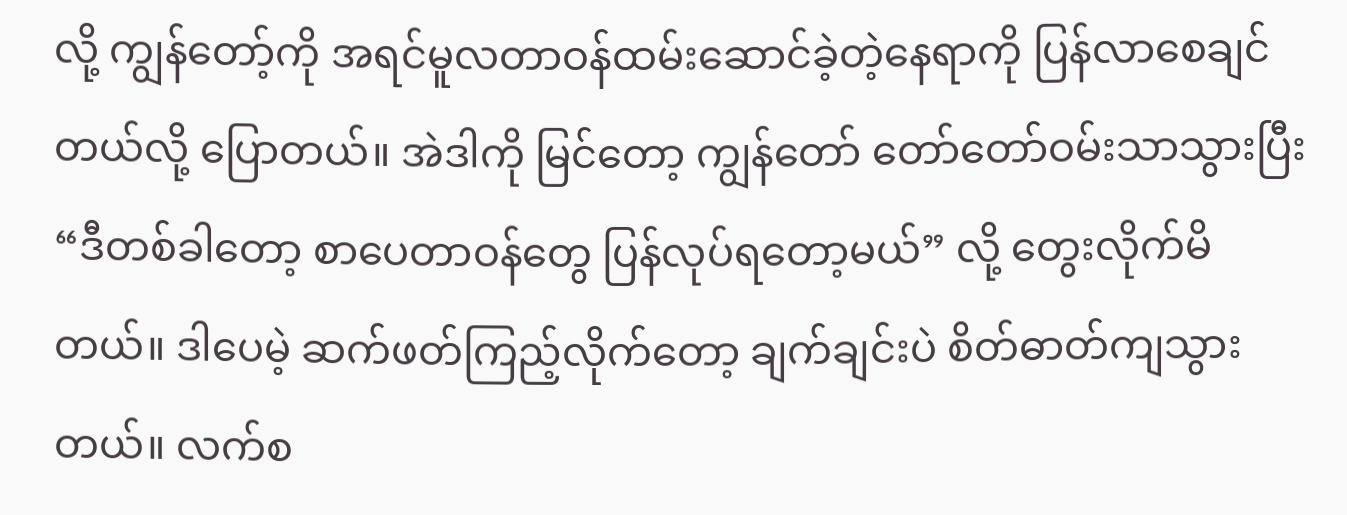လို့ ကျွန်တော့်ကို အရင်မူလတာဝန်ထမ်းဆောင်ခဲ့တဲ့နေရာကို ပြန်လာစေချင်တယ်လို့ ပြောတယ်။ အဲဒါကို မြင်တော့ ကျွန်တော် တော်တော်ဝမ်းသာသွားပြီး “ဒီတစ်ခါတော့ စာပေတာဝန်တွေ ပြန်လုပ်ရတော့မယ်” လို့ တွေးလိုက်မိတယ်။ ဒါပေမဲ့ ဆက်ဖတ်ကြည့်လိုက်တော့ ချက်ချင်းပဲ စိတ်ဓာတ်ကျသွားတယ်။ လက်စ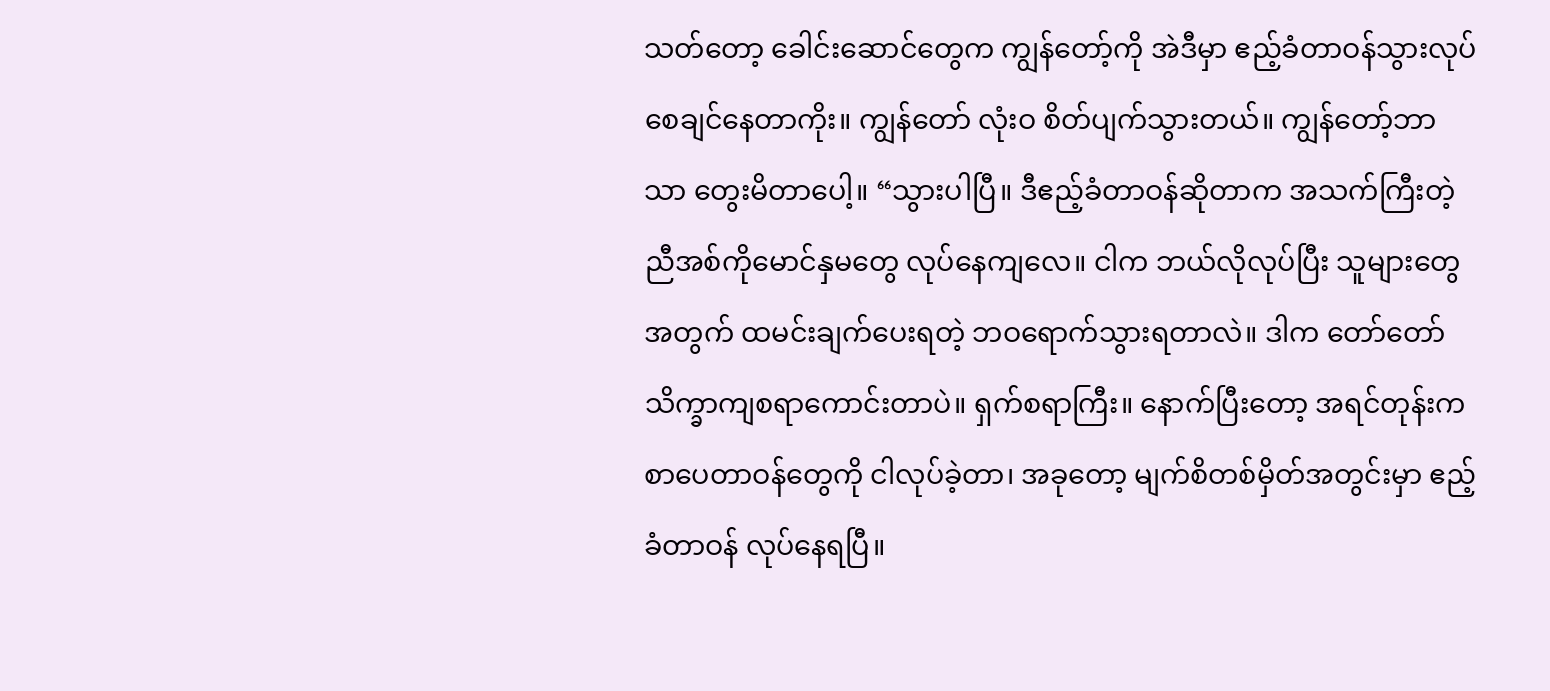သတ်တော့ ခေါင်းဆောင်တွေက ကျွန်တော့်ကို အဲဒီမှာ ဧည့်ခံတာဝန်သွားလုပ်စေချင်နေတာကိုး။ ကျွန်တော် လုံးဝ စိတ်ပျက်သွားတယ်။ ကျွန်တော့်ဘာသာ တွေးမိတာပေါ့။ “သွားပါပြီ။ ဒီဧည့်ခံတာဝန်ဆိုတာက အသက်ကြီးတဲ့ ညီအစ်ကိုမောင်နှမတွေ လုပ်နေကျလေ။ ငါက ဘယ်လိုလုပ်ပြီး သူများတွေအတွက် ထမင်းချက်ပေးရတဲ့ ဘဝရောက်သွားရတာလဲ။ ဒါက တော်တော် သိက္ခာကျစရာကောင်းတာပဲ။ ရှက်စရာကြီး။ နောက်ပြီးတော့ အရင်တုန်းက စာပေတာဝန်တွေကို ငါလုပ်ခဲ့တာ၊ အခုတော့ မျက်စိတစ်မှိတ်အတွင်းမှာ ဧည့်ခံတာဝန် လုပ်နေရပြီ။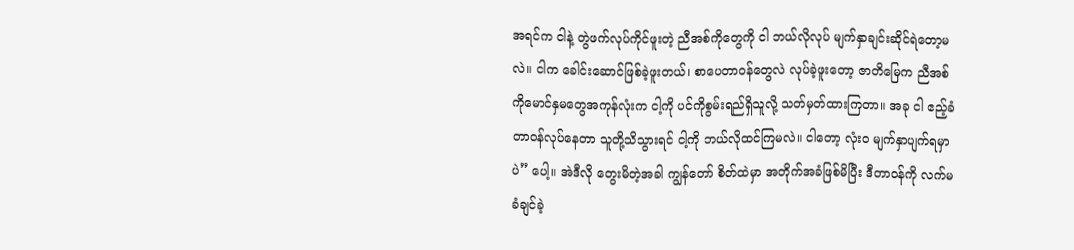အရင်က ငါနဲ့ တွဲဖက်လုပ်ကိုင်ဖူးတဲ့ ညီအစ်ကိုတွေကို ငါ ဘယ်လိုလုပ် မျက်နှာချင်းဆိုင်ရဲတော့မလဲ။ ငါက ခေါင်းဆောင်ဖြစ်ခဲ့ဖူးတယ်၊ စာပေတာဝန်တွေလဲ လုပ်ခဲ့ဖူးတော့ ဇာတိမြေက ညီအစ်ကိုမောင်နှမတွေအကုန်လုံးက ငါ့ကို ပင်ကိုစွမ်းရည်ရှိသူလို့ သတ်မှတ်ထားကြတာ။ အခု ငါ ဧည့်ခံတာဝန်လုပ်နေတာ သူတို့သိသွားရင် ငါ့ကို ဘယ်လိုထင်ကြမလဲ။ ငါတော့ လုံးဝ မျက်နှာပျက်ရမှာပဲ” ပေါ့။ အဲဒီလို တွေးမိတဲ့အခါ ကျွန်တော် စိတ်ထဲမှာ အတိုက်အခံဖြစ်မိပြီး ဒီတာဝန်ကို လက်မခံချင်ခဲ့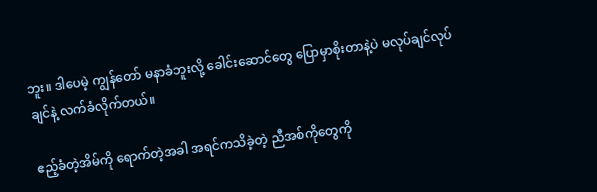ဘူး။ ဒါပေမဲ့ ကျွန်တော် မနာခံဘူးလို့ ခေါင်းဆောင်တွေ ပြောမှာစိုးတာနဲ့ပဲ မလုပ်ချင်လုပ်ချင်နဲ့ လက်ခံလိုက်တယ်။

ဧည့်ခံတဲ့အိမ်ကို ရောက်တဲ့အခါ အရင်ကသိခဲ့တဲ့ ညီအစ်ကိုတွေကို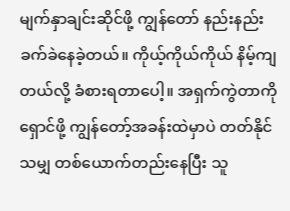မျက်နှာချင်းဆိုင်ဖို့ ကျွန်တော် နည်းနည်း ခက်ခဲနေခဲ့တယ်။ ကိုယ့်ကိုယ်ကိုယ် နိမ့်ကျတယ်လို့ ခံစားရတာပေါ့။ အရှက်ကွဲတာကို ရှောင်ဖို့ ကျွန်တော့်အခန်းထဲမှာပဲ တတ်နိုင်သမျှ တစ်ယောက်တည်းနေပြီး သူ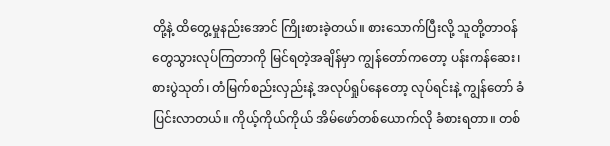တို့နဲ့ ထိတွေ့မှုနည်းအောင် ကြိုးစားခဲ့တယ်။ စားသောက်ပြီးလို့ သူတို့တာဝန်တွေသွားလုပ်ကြတာကို မြင်ရတဲ့အချိန်မှာ ကျွန်တော်ကတော့ ပန်းကန်ဆေး၊ စားပွဲသုတ်၊ တံမြက်စည်းလှည်းနဲ့ အလုပ်ရှုပ်နေတော့ လုပ်ရင်းနဲ့ ကျွန်တော် ခံပြင်းလာတယ်။ ကိုယ့်ကိုယ်ကိုယ် အိမ်ဖော်တစ်ယောက်လို ခံစားရတာ။ တစ်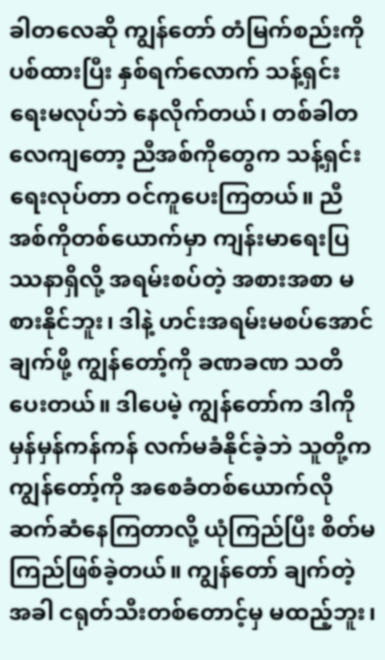ခါတလေဆို ကျွန်တော် တံမြက်စည်းကို ပစ်ထားပြီး နှစ်ရက်လောက် သန့်ရှင်းရေးမလုပ်ဘဲ နေလိုက်တယ်၊ တစ်ခါတလေကျတော့ ညီအစ်ကိုတွေက သန့်ရှင်းရေးလုပ်တာ ဝင်ကူပေးကြတယ်။ ညီအစ်ကိုတစ်ယောက်မှာ ကျန်းမာရေးပြဿနာရှိလို့ အရမ်းစပ်တဲ့ အစားအစာ မစားနိုင်ဘူး၊ ဒါနဲ့ ဟင်းအရမ်းမစပ်အောင် ချက်ဖို့ ကျွန်တော့်ကို ခဏခဏ သတိပေးတယ်။ ဒါပေမဲ့ ကျွန်တော်က ဒါကို မှန်မှန်ကန်ကန် လက်မခံနိုင်ခဲ့ဘဲ သူတို့က ကျွန်တော့်ကို အစေခံတစ်ယောက်လို ဆက်ဆံနေကြတာလို့ ယုံကြည်ပြီး စိတ်မကြည်ဖြစ်ခဲ့တယ်။ ကျွန်တော် ချက်တဲ့အခါ ငရုတ်သီးတစ်တောင့်မှ မထည့်ဘူး၊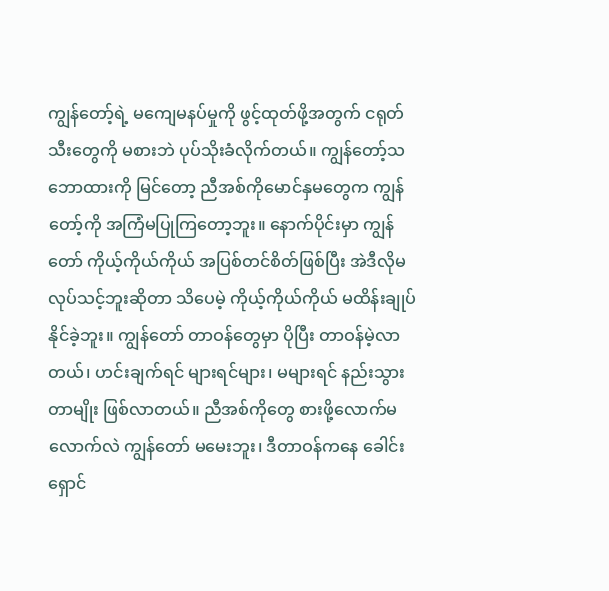ကျွန်တော့်ရဲ့ မကျေမနပ်မှုကို ဖွင့်ထုတ်ဖို့အတွက် ငရုတ်သီးတွေကို မစားဘဲ ပုပ်သိုးခံလိုက်တယ်။ ကျွန်တော့်သဘောထားကို မြင်တော့ ညီအစ်ကိုမောင်နှမတွေက ကျွန်တော့်ကို အကြံမပြုကြတော့ဘူး။ နောက်ပိုင်းမှာ ကျွန်တော် ကိုယ့်ကိုယ်ကိုယ် အပြစ်တင်စိတ်ဖြစ်ပြီး အဲဒီလိုမလုပ်သင့်ဘူးဆိုတာ သိပေမဲ့ ကိုယ့်ကိုယ်ကိုယ် မထိန်းချုပ်နိုင်ခဲ့ဘူး။ ကျွန်တော် တာဝန်တွေမှာ ပိုပြီး တာဝန်မဲ့လာတယ်၊ ဟင်းချက်ရင် များရင်များ၊ မများရင် နည်းသွားတာမျိုး ဖြစ်လာတယ်။ ညီအစ်ကိုတွေ စားဖို့လောက်မလောက်လဲ ကျွန်တော် မမေးဘူး၊ ဒီတာဝန်ကနေ ခေါင်းရှောင်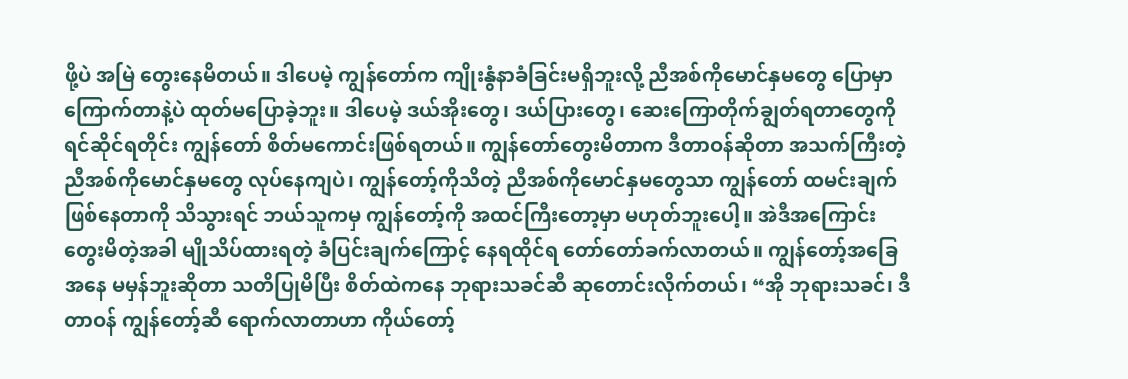ဖို့ပဲ အမြဲ တွေးနေမိတယ်။ ဒါပေမဲ့ ကျွန်တော်က ကျိုးနွံနာခံခြင်းမရှိဘူးလို့ ညီအစ်ကိုမောင်နှမတွေ ပြောမှာကြောက်တာနဲ့ပဲ ထုတ်မပြောခဲ့ဘူး။ ဒါပေမဲ့ ဒယ်အိုးတွေ၊ ဒယ်ပြားတွေ၊ ဆေးကြောတိုက်ချွတ်ရတာတွေကို ရင်ဆိုင်ရတိုင်း ကျွန်တော် စိတ်မကောင်းဖြစ်ရတယ်။ ကျွန်တော်တွေးမိတာက ဒီတာဝန်ဆိုတာ အသက်ကြီးတဲ့ ညီအစ်ကိုမောင်နှမတွေ လုပ်နေကျပဲ၊ ကျွန်တော့်ကိုသိတဲ့ ညီအစ်ကိုမောင်နှမတွေသာ ကျွန်တော် ထမင်းချက်ဖြစ်နေတာကို သိသွားရင် ဘယ်သူကမှ ကျွန်တော့်ကို အထင်ကြီးတော့မှာ မဟုတ်ဘူးပေါ့။ အဲဒီအကြောင်း တွေးမိတဲ့အခါ မျိုသိပ်ထားရတဲ့ ခံပြင်းချက်ကြောင့် နေရထိုင်ရ တော်တော်ခက်လာတယ်။ ကျွန်တော့်အခြေအနေ မမှန်ဘူးဆိုတာ သတိပြုမိပြီး စိတ်ထဲကနေ ဘုရားသခင်ဆီ ဆုတောင်းလိုက်တယ်၊ “အို ဘုရားသခင်၊ ဒီတာဝန် ကျွန်တော့်ဆီ ရောက်လာတာဟာ ကိုယ်တော့်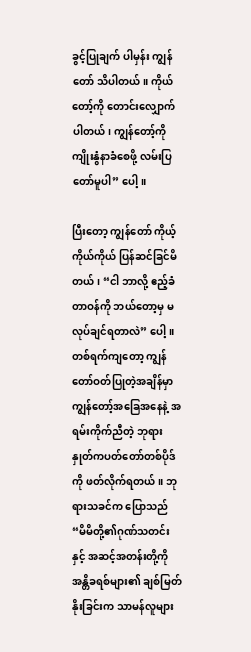ခွင့်ပြုချက် ပါမှန်း ကျွန်တော် သိပါတယ်။ ကိုယ်တော့်ကို တောင်းလျှောက်ပါတယ်၊ ကျွန်တော့်ကို ကျိုးနွံနာခံစေဖို့ လမ်းပြတော်မူပါ” ပေါ့။

ပြီးတော့ ကျွန်တော် ကိုယ့်ကိုယ်ကိုယ် ပြန်ဆင်ခြင်မိတယ်၊ “ငါ ဘာလို့ ဧည့်ခံတာဝန်ကို ဘယ်တော့မှ မလုပ်ချင်ရတာလဲ” ပေါ့။ တစ်ရက်ကျတော့ ကျွန်တော်ဝတ်ပြုတဲ့အချိန်မှာ ကျွန်တော့်အခြေအနေနဲ့ အရမ်းကိုက်ညီတဲ့ ဘုရားနှုတ်ကပတ်တော်တစ်ပိုဒ်ကို ဖတ်လိုက်ရတယ်။ ဘုရားသခင်က ပြောသည် “မိမိတို့၏ဂုဏ်သတင်းနှင့် အဆင့်အတန်းတို့ကို အန္တိခရစ်များ၏ ချစ်မြတ်နိုးခြင်းက သာမန်လူများ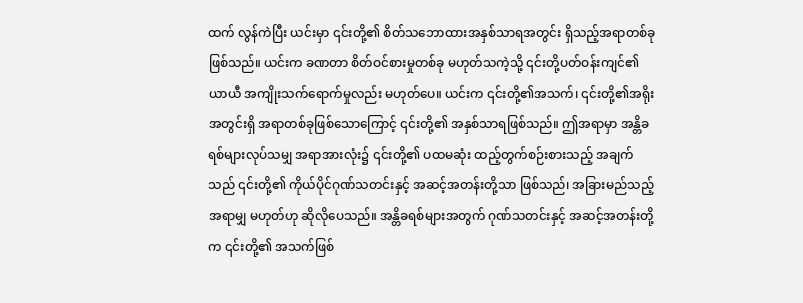ထက် လွန်ကဲပြီး ယင်းမှာ ၎င်းတို့၏ စိတ်သဘောထားအနှစ်သာရအတွင်း ရှိသည့်အရာတစ်ခု ဖြစ်သည်။ ယင်းက ခဏတာ စိတ်ဝင်စားမှုတစ်ခု မဟုတ်သကဲ့သို့ ၎င်းတို့ပတ်ဝန်းကျင်၏ ယာယီ အကျိုးသက်ရောက်မှုလည်း မဟုတ်ပေ။ ယင်းက ၎င်းတို့၏အသက်၊ ၎င်းတို့၏အရိုးအတွင်းရှိ အရာတစ်ခုဖြစ်သောကြောင့် ၎င်းတို့၏ အနှစ်သာရဖြစ်သည်။ ဤအရာမှာ အန္တိခရစ်များလုပ်သမျှ အရာအားလုံး၌ ၎င်းတို့၏ ပထမဆုံး ထည့်တွက်စဉ်းစားသည့် အချက်သည် ၎င်းတို့၏ ကိုယ်ပိုင်ဂုဏ်သတင်းနှင့် အဆင့်အတန်းတို့သာ ဖြစ်သည်၊ အခြားမည်သည့်အရာမျှ မဟုတ်ဟု ဆိုလိုပေသည်။ အန္တိခရစ်များအတွက် ဂုဏ်သတင်းနှင့် အဆင့်အတန်းတို့က ၎င်းတို့၏ အသက်ဖြစ်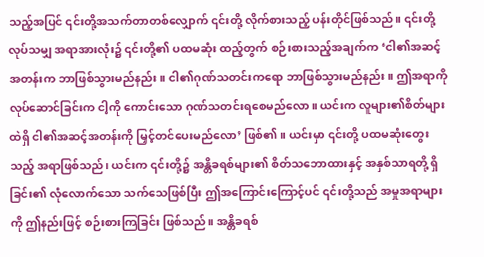သည့်အပြင် ၎င်းတို့အသက်တာတစ်လျှောက် ၎င်းတို့ လိုက်စားသည့် ပန်းတိုင်ဖြစ်သည်။ ၎င်းတို့လုပ်သမျှ အရာအားလုံး၌ ၎င်းတို့၏ ပထမဆုံး ထည့်တွက် စဉ်းစားသည့်အချက်က ‘ငါ၏အဆင့်အတန်းက ဘာဖြစ်သွားမည်နည်း။ ငါ၏ဂုဏ်သတင်းကရော ဘာဖြစ်သွားမည်နည်း။ ဤအရာကို လုပ်ဆောင်ခြင်းက ငါ့ကို ကောင်းသော ဂုဏ်သတင်းရစေမည်လော။ ယင်းက လူများ၏စိတ်များထဲရှိ ငါ၏အဆင့်အတန်းကို မြှင့်တင်ပေးမည်လော’ ဖြစ်၏။ ယင်းမှာ ၎င်းတို့ ပထမဆုံးတွေးသည့် အရာဖြစ်သည်၊ ယင်းက ၎င်းတို့၌ အန္တိခရစ်များ၏ စိတ်သဘောထားနှင့် အနှစ်သာရတို့ ရှိခြင်း၏ လုံလောက်သော သက်သေဖြစ်ပြီး ဤအကြောင်းကြောင့်ပင် ၎င်းတို့သည် အမှုအရာများကို ဤနည်းဖြင့် စဉ်းစားကြခြင်း ဖြစ်သည်။ အန္တိခရစ်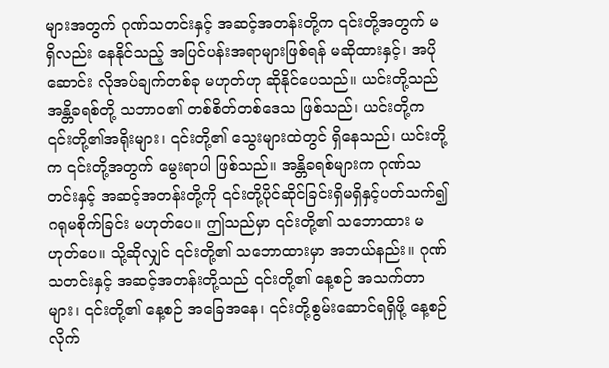များအတွက် ဂုဏ်သတင်းနှင့် အဆင့်အတန်းတို့က ၎င်းတို့အတွက် မရှိလည်း နေနိုင်သည့် အပြင်ပန်းအရာများဖြစ်ရန် မဆိုထားနှင့်၊ အပိုဆောင်း လိုအပ်ချက်တစ်ခု မဟုတ်ဟု ဆိုနိုင်ပေသည်။ ယင်းတို့သည် အန္တိခရစ်တို့ သဘာဝ၏ တစ်စိတ်တစ်ဒေသ ဖြစ်သည်၊ ယင်းတို့က ၎င်းတို့၏အရိုးများ၊ ၎င်းတို့၏ သွေးများထဲတွင် ရှိနေသည်၊ ယင်းတို့က ၎င်းတို့အတွက် မွေးရာပါ ဖြစ်သည်။ အန္တိခရစ်များက ဂုဏ်သတင်းနှင့် အဆင့်အတန်းတို့ကို ၎င်းတို့ပိုင်ဆိုင်ခြင်းရှိမရှိနှင့်ပတ်သက်၍ ဂရုမစိုက်ခြင်း မဟုတ်ပေ။ ဤသည်မှာ ၎င်းတို့၏ သဘောထား မဟုတ်ပေ။ သို့ဆိုလျှင် ၎င်းတို့၏ သဘောထားမှာ အဘယ်နည်း။ ဂုဏ်သတင်းနှင့် အဆင့်အတန်းတို့သည် ၎င်းတို့၏ နေ့စဉ် အသက်တာများ၊ ၎င်းတို့၏ နေ့စဉ် အခြေအနေ၊ ၎င်းတို့စွမ်းဆောင်ရရှိဖို့ နေ့စဉ် လိုက်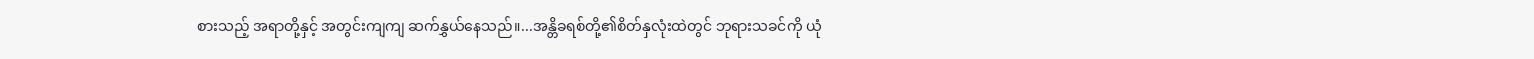စားသည့် အရာတို့နှင့် အတွင်းကျကျ ဆက်နွှယ်နေသည်။...အန္တိခရစ်တို့၏စိတ်နှလုံးထဲတွင် ဘုရားသခင်ကို ယုံ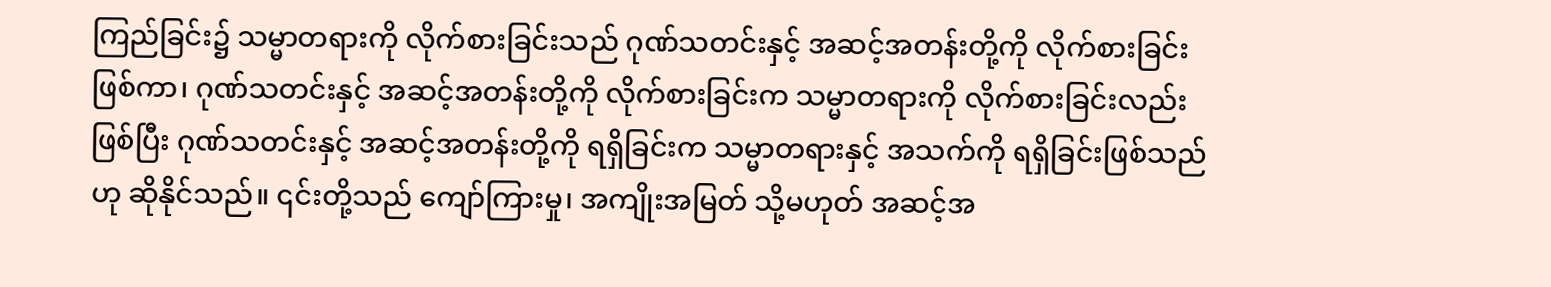ကြည်ခြင်း၌ သမ္မာတရားကို လိုက်စားခြင်းသည် ဂုဏ်သတင်းနှင့် အဆင့်အတန်းတို့ကို လိုက်စားခြင်းဖြစ်ကာ၊ ဂုဏ်သတင်းနှင့် အဆင့်အတန်းတို့ကို လိုက်စားခြင်းက သမ္မာတရားကို လိုက်စားခြင်းလည်းဖြစ်ပြီး ဂုဏ်သတင်းနှင့် အဆင့်အတန်းတို့ကို ရရှိခြင်းက သမ္မာတရားနှင့် အသက်ကို ရရှိခြင်းဖြစ်သည်ဟု ဆိုနိုင်သည်။ ၎င်းတို့သည် ကျော်ကြားမှု၊ အကျိုးအမြတ် သို့မဟုတ် အဆင့်အ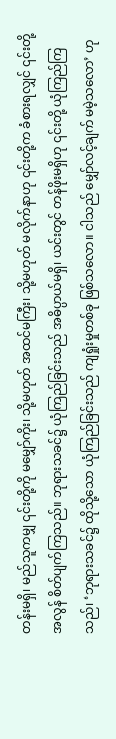တန်းမရှိ၊ မည်သူကမျှ ၎င်းတို့ကို မမျှော်ကိုး၊ သို့မဟုတ် အထင်မကြီး၊ သို့မဟုတ် မလိုက်နာဟု ၎င်းတို့က ခံစားရလျှင် ၎င်းတို့အလွန် စိတ်ပျက်ကြသည်။ ဘုရားသခင်၌ ယုံကြည်ခြင်းသည် အဓိပ္ပာယ်မရှိ၊ ယင်းတွင် တန်ဖိုးမရှိဟု ၎င်းတို့ ယုံကြည်ကြသည်၊ ‘ဘုရားသခင်၌ ထိုသို့သော ယုံကြည်ခြင်းသည် ကျရှုံးမှုတစ်ခု ဖြစ်သလော။ ငါသည် မျှော်လင့်ချက် မမဲ့သလော’ ဟု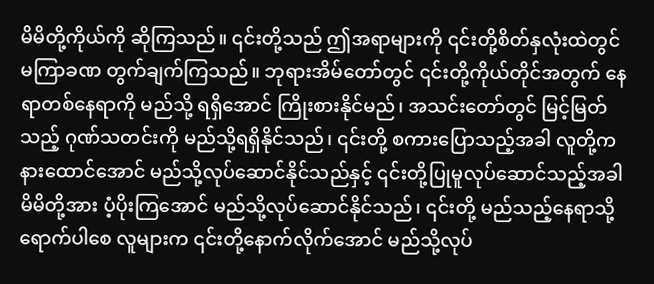မိမိတို့ကိုယ်ကို ဆိုကြသည်။ ၎င်းတို့သည် ဤအရာများကို ၎င်းတို့စိတ်နှလုံးထဲတွင် မကြာခဏ တွက်ချက်ကြသည်။ ဘုရားအိမ်တော်တွင် ၎င်းတို့ကိုယ်တိုင်အတွက် နေရာတစ်နေရာကို မည်သို့ ရရှိအောင် ကြိုးစားနိုင်မည်၊ အသင်းတော်တွင် မြင့်မြတ်သည့် ဂုဏ်သတင်းကို မည်သို့ရရှိနိုင်သည်၊ ၎င်းတို့ စကားပြောသည့်အခါ လူတို့က နားထောင်အောင် မည်သို့လုပ်ဆောင်နိုင်သည်နှင့် ၎င်းတို့ပြုမူလုပ်ဆောင်သည့်အခါ မိမိတို့အား ပံ့ပိုးကြအောင် မည်သို့လုပ်ဆောင်နိုင်သည်၊ ၎င်းတို့ မည်သည့်နေရာသို့ရောက်ပါစေ လူများက ၎င်းတို့နောက်လိုက်အောင် မည်သို့လုပ်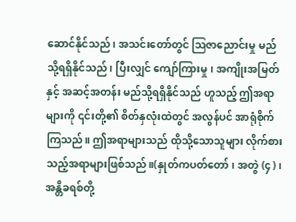ဆောင်နိုင်သည်၊ အသင်းတော်တွင် ဩဇာညောင်းမှု မည်သို့ရရှိနိုင်သည်၊ ပြီးလျှင် ကျော်ကြားမှု၊ အကျိုးအမြတ်နှင့် အဆင့်အတန်း မည်သို့ရရှိနိုင်သည် ဟူသည့် ဤအရာများကို ၎င်းတို့၏ စိတ်နှလုံးထဲတွင် အလွန်ပင် အာရုံစိုက်ကြသည်။ ဤအရာများသည် ထိုသို့သောသူများ လိုက်စားသည့်အရာများဖြစ်သည်။(နှုတ်ကပတ်တော်၊ အတွဲ (၄)၊ အန္တိခရစ်တို့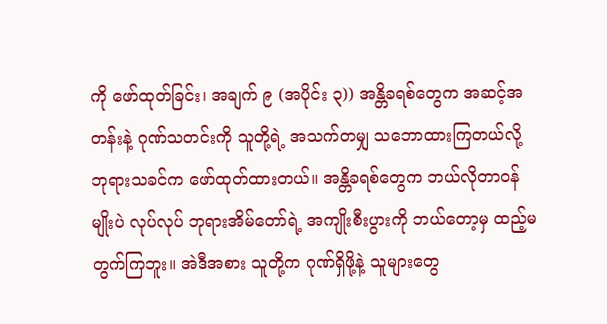ကို ဖော်ထုတ်ခြင်း၊ အချက် ၉ (အပိုင်း ၃)) အန္တိခရစ်တွေက အဆင့်အတန်းနဲ့ ဂုဏ်သတင်းကို သူတို့ရဲ့ အသက်တမျှ သဘောထားကြတယ်လို့ ဘုရားသခင်က ဖော်ထုတ်ထားတယ်။ အန္တိခရစ်တွေက ဘယ်လိုတာဝန်မျိုးပဲ လုပ်လုပ် ဘုရားအိမ်တော်ရဲ့ အကျိုးစီးပွားကို ဘယ်တော့မှ ထည့်မတွက်ကြဘူး။ အဲဒီအစား သူတို့က ဂုဏ်ရှိဖို့နဲ့ သူများတွေ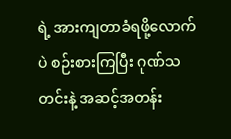ရဲ့ အားကျတာခံရဖို့လောက်ပဲ စဉ်းစားကြပြီး ဂုဏ်သတင်းနဲ့ အဆင့်အတန်း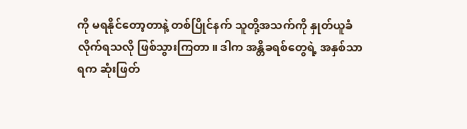ကို မရနိုင်တော့တာနဲ့ တစ်ပြိုင်နက် သူတို့အသက်ကို နှုတ်ယူခံလိုက်ရသလို ဖြစ်သွားကြတာ။ ဒါက အန္တိခရစ်တွေရဲ့ အနှစ်သာရက ဆုံးဖြတ်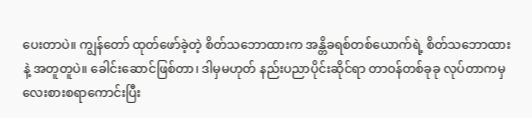ပေးတာပဲ။ ကျွန်တော် ထုတ်ဖော်ခဲ့တဲ့ စိတ်သဘောထားက အန္တိခရစ်တစ်ယောက်ရဲ့ စိတ်သဘောထားနဲ့ အတူတူပဲ။ ခေါင်းဆောင်ဖြစ်တာ၊ ဒါမှမဟုတ် နည်းပညာပိုင်းဆိုင်ရာ တာဝန်တစ်ခုခု လုပ်တာကမှ လေးစားစရာကောင်းပြီး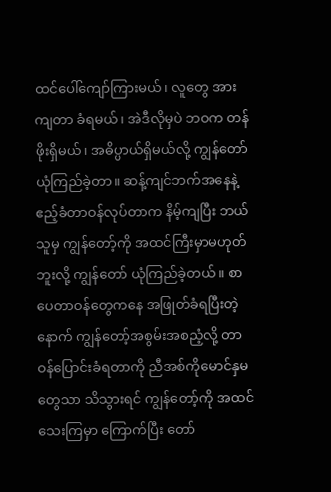ထင်ပေါ်ကျော်ကြားမယ်၊ လူတွေ အားကျတာ ခံရမယ်၊ အဲဒီလိုမှပဲ ဘဝက တန်ဖိုးရှိမယ်၊ အဓိပ္ပာယ်ရှိမယ်လို့ ကျွန်တော် ယုံကြည်ခဲ့တာ။ ဆန့်ကျင်ဘက်အနေနဲ့ ဧည့်ခံတာဝန်လုပ်တာက နိမ့်ကျပြီး ဘယ်သူမှ ကျွန်တော့်ကို အထင်ကြီးမှာမဟုတ်ဘူးလို့ ကျွန်တော် ယုံကြည်ခဲ့တယ်။ စာပေတာဝန်တွေကနေ အဖြုတ်ခံရပြီးတဲ့နောက် ကျွန်တော့်အစွမ်းအစညံ့လို့ တာဝန်ပြောင်းခံရတာကို ညီအစ်ကိုမောင်နှမတွေသာ သိသွားရင် ကျွန်တော့်ကို အထင်သေးကြမှာ ကြောက်ပြီး တော်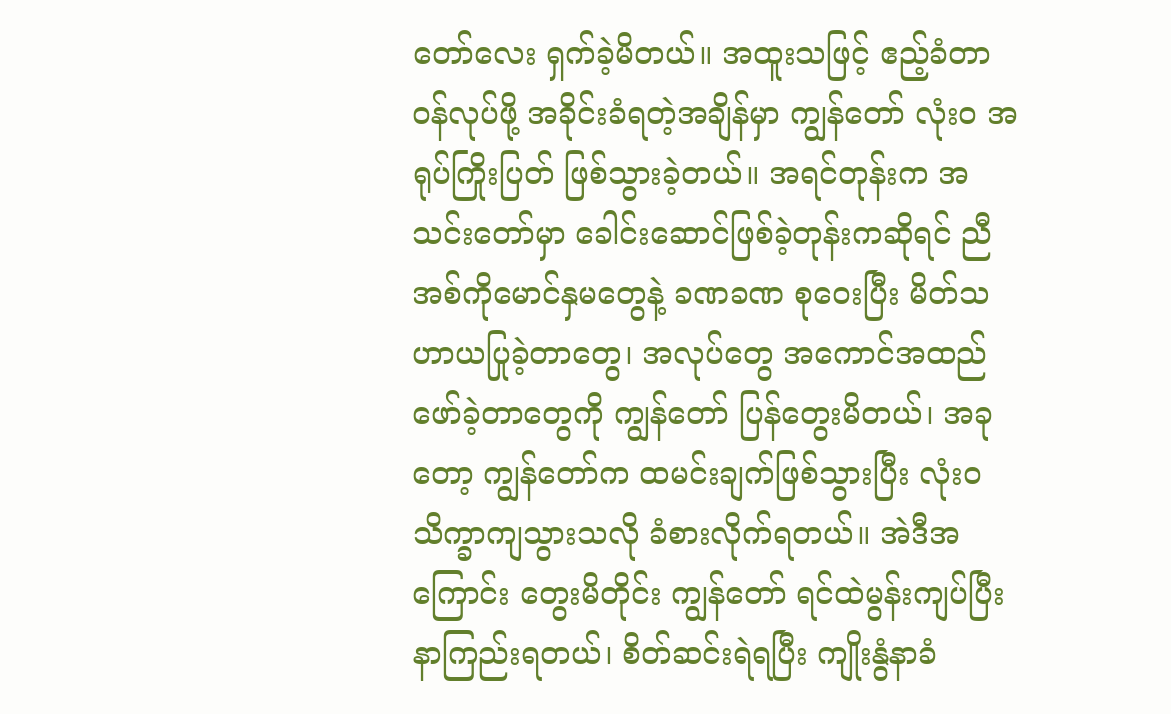တော်လေး ရှက်ခဲ့မိတယ်။ အထူးသဖြင့် ဧည့်ခံတာဝန်လုပ်ဖို့ အခိုင်းခံရတဲ့အချိန်မှာ ကျွန်တော် လုံးဝ အရုပ်ကြိုးပြတ် ဖြစ်သွားခဲ့တယ်။ အရင်တုန်းက အသင်းတော်မှာ ခေါင်းဆောင်ဖြစ်ခဲ့တုန်းကဆိုရင် ညီအစ်ကိုမောင်နှမတွေနဲ့ ခဏခဏ စုဝေးပြီး မိတ်သဟာယပြုခဲ့တာတွေ၊ အလုပ်တွေ အကောင်အထည်ဖော်ခဲ့တာတွေကို ကျွန်တော် ပြန်တွေးမိတယ်၊ အခုတော့ ကျွန်တော်က ထမင်းချက်ဖြစ်သွားပြီး လုံးဝ သိက္ခာကျသွားသလို ခံစားလိုက်ရတယ်။ အဲဒီအကြောင်း တွေးမိတိုင်း ကျွန်တော် ရင်ထဲမွန်းကျပ်ပြီး နာကြည်းရတယ်၊ စိတ်ဆင်းရဲရပြီး ကျိုးနွံနာခံ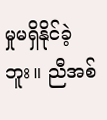မှုမရှိနိုင်ခဲ့ဘူး။ ညီအစ်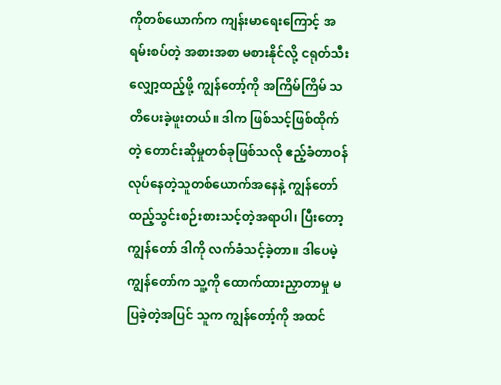ကိုတစ်ယောက်က ကျန်းမာရေးကြောင့် အရမ်းစပ်တဲ့ အစားအစာ မစားနိုင်လို့ ငရုတ်သီး လျှော့ထည့်ဖို့ ကျွန်တော့်ကို အကြိမ်ကြိမ် သတိပေးခဲ့ဖူးတယ်။ ဒါက ဖြစ်သင့်ဖြစ်ထိုက်တဲ့ တောင်းဆိုမှုတစ်ခုဖြစ်သလို ဧည့်ခံတာဝန်လုပ်နေတဲ့သူတစ်ယောက်အနေနဲ့ ကျွန်တော် ထည့်သွင်းစဉ်းစားသင့်တဲ့အရာပါ၊ ပြီးတော့ ကျွန်တော် ဒါကို လက်ခံသင့်ခဲ့တာ။ ဒါပေမဲ့ ကျွန်တော်က သူ့ကို ထောက်ထားညှာတာမှု မပြခဲ့တဲ့အပြင် သူက ကျွန်တော့်ကို အထင်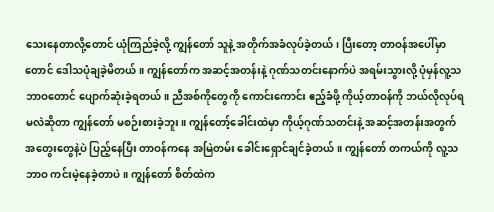သေးနေတာလို့တောင် ယုံကြည်ခဲ့လို့ ကျွန်တော် သူနဲ့ အတိုက်အခံလုပ်ခဲ့တယ်၊ ပြီးတော့ တာဝန်အပေါ်မှာတောင် ဒေါသပုံချခဲ့မိတယ်။ ကျွန်တော်က အဆင့်အတန်းနဲ့ ဂုဏ်သတင်းနောက်ပဲ အရမ်းသွားလို့ ပုံမှန်လူ့သဘာဝတောင် ပျောက်ဆုံးခဲ့ရတယ်။ ညီအစ်ကိုတွေကို ကောင်းကောင်း ဧည့်ခံဖို့ ကိုယ့်တာဝန်ကို ဘယ်လိုလုပ်ရမလဲဆိုတာ ကျွန်တော် မစဉ်းစားခဲ့ဘူး။ ကျွန်တော့်ခေါင်းထဲမှာ ကိုယ့်ဂုဏ်သတင်းနဲ့ အဆင့်အတန်းအတွက် အတွေးတွေနဲ့ပဲ ပြည့်နေပြီး တာဝန်ကနေ အမြဲတမ်း ခေါင်းရှောင်ချင်ခဲ့တယ်။ ကျွန်တော် တကယ်ကို လူ့သဘာဝ ကင်းမဲ့နေခဲ့တာပဲ။ ကျွန်တော် စိတ်ထဲက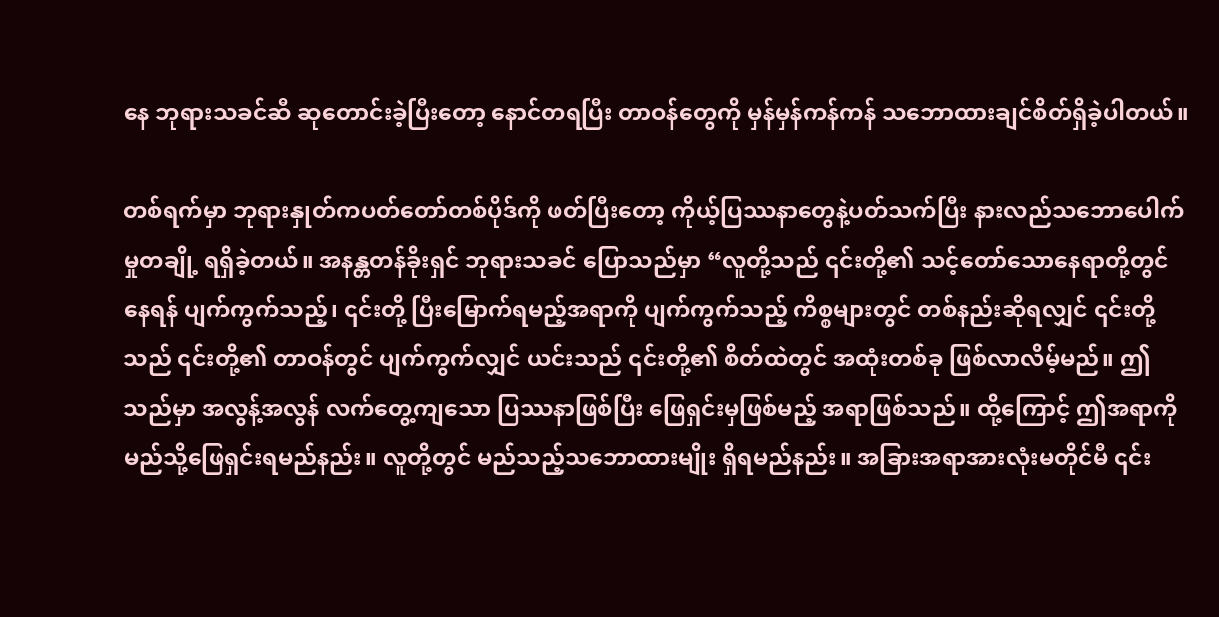နေ ဘုရားသခင်ဆီ ဆုတောင်းခဲ့ပြီးတော့ နောင်တရပြီး တာဝန်တွေကို မှန်မှန်ကန်ကန် သဘောထားချင်စိတ်ရှိခဲ့ပါတယ်။

တစ်ရက်မှာ ဘုရားနှုတ်ကပတ်တော်တစ်ပိုဒ်ကို ဖတ်ပြီးတော့ ကိုယ့်ပြဿနာတွေနဲ့ပတ်သက်ပြီး နားလည်သဘောပေါက်မှုတချို့ ရရှိခဲ့တယ်။ အနန္တတန်ခိုးရှင် ဘုရားသခင် ပြောသည်မှာ “လူတို့သည် ၎င်းတို့၏ သင့်တော်သောနေရာတို့တွင် နေရန် ပျက်ကွက်သည့်၊ ၎င်းတို့ ပြီးမြောက်ရမည့်အရာကို ပျက်ကွက်သည့် ကိစ္စများတွင် တစ်နည်းဆိုရလျှင် ၎င်းတို့သည် ၎င်းတို့၏ တာဝန်တွင် ပျက်ကွက်လျှင် ယင်းသည် ၎င်းတို့၏ စိတ်ထဲတွင် အထုံးတစ်ခု ဖြစ်လာလိမ့်မည်။ ဤသည်မှာ အလွန့်အလွန် လက်တွေ့ကျသော ပြဿနာဖြစ်ပြီး ဖြေရှင်းမှဖြစ်မည့် အရာဖြစ်သည်။ ထို့ကြောင့် ဤအရာကို မည်သို့ဖြေရှင်းရမည်နည်း။ လူတို့တွင် မည်သည့်သဘောထားမျိုး ရှိရမည်နည်း။ အခြားအရာအားလုံးမတိုင်မီ ၎င်း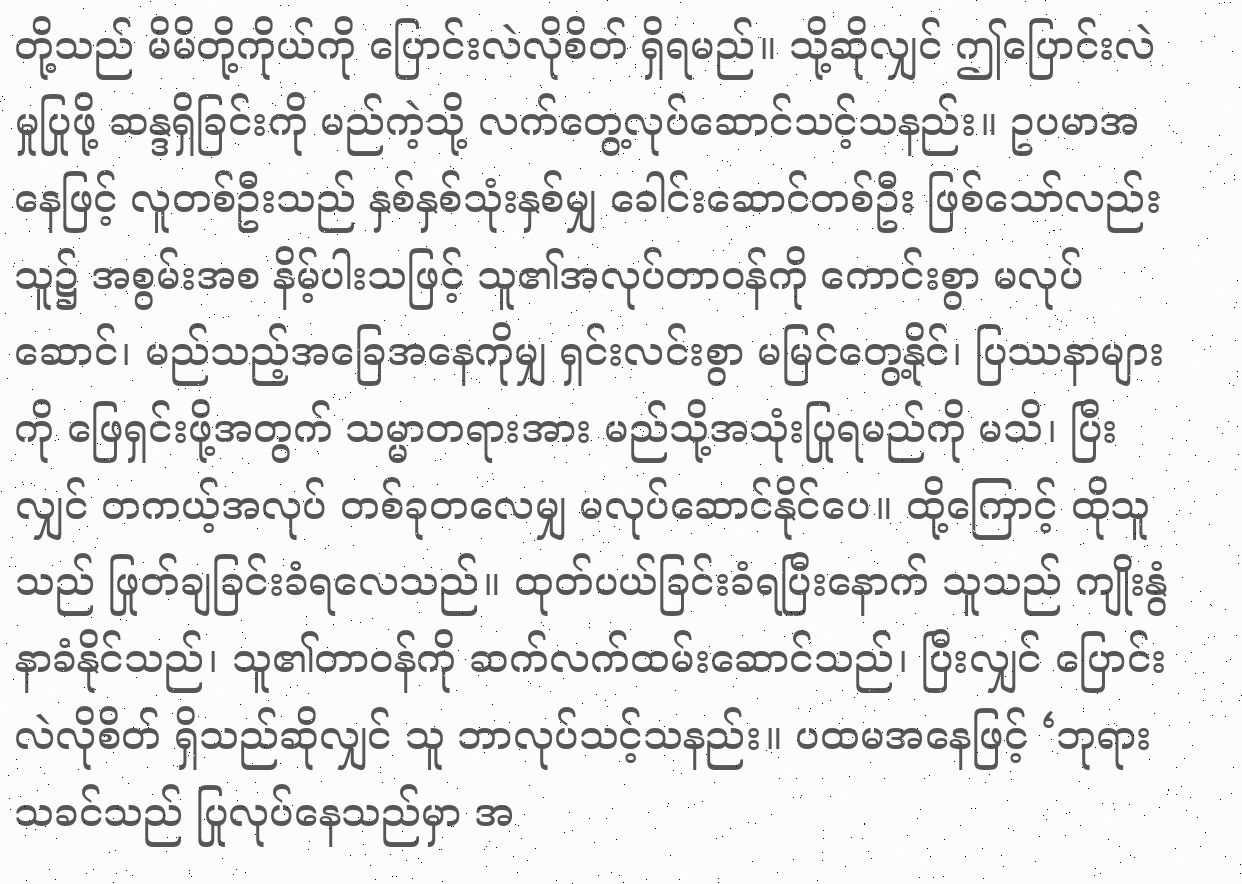တို့သည် မိမိတို့ကိုယ်ကို ပြောင်းလဲလိုစိတ် ရှိရမည်။ သို့ဆိုလျှင် ဤပြောင်းလဲမှုပြုဖို့ ဆန္ဒရှိခြင်းကို မည်ကဲ့သို့ လက်တွေ့လုပ်ဆောင်သင့်သနည်း။ ဥပမာအနေဖြင့် လူတစ်ဦးသည် နှစ်နှစ်သုံးနှစ်မျှ ခေါင်းဆောင်တစ်ဦး ဖြစ်သော်လည်း သူ၌ အစွမ်းအစ နိမ့်ပါးသဖြင့် သူ၏အလုပ်တာဝန်ကို ကောင်းစွာ မလုပ်ဆောင်၊ မည်သည့်အခြေအနေကိုမျှ ရှင်းလင်းစွာ မမြင်တွေ့နိုင်၊ ပြဿနာများကို ဖြေရှင်းဖို့အတွက် သမ္မာတရားအား မည်သို့အသုံးပြုရမည်ကို မသိ၊ ပြီးလျှင် တကယ့်အလုပ် တစ်ခုတလေမျှ မလုပ်ဆောင်နိုင်ပေ။ ထို့ကြောင့် ထိုသူသည် ဖြုတ်ချခြင်းခံရလေသည်။ ထုတ်ပယ်ခြင်းခံရပြီးနောက် သူသည် ကျိုးနွံနာခံနိုင်သည်၊ သူ၏တာဝန်ကို ဆက်လက်ထမ်းဆောင်သည်၊ ပြီးလျှင် ပြောင်းလဲလိုစိတ် ရှိသည်ဆိုလျှင် သူ ဘာလုပ်သင့်သနည်း။ ပထမအနေဖြင့် ‘ဘုရားသခင်သည် ပြုလုပ်နေသည်မှာ အ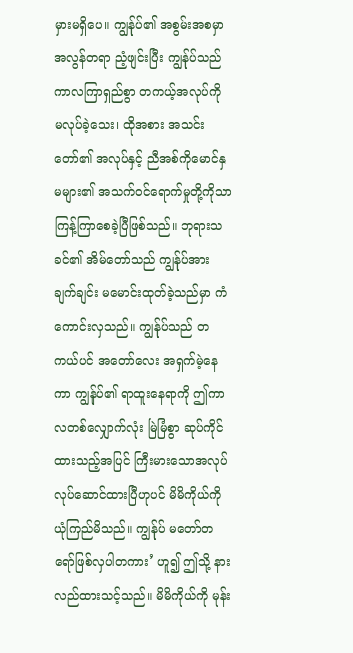မှားမရှိပေ။ ကျွန်ုပ်၏ အစွမ်းအစမှာ အလွန်တရာ ညံ့ဖျင်းပြီး ကျွန်ုပ်သည် ကာလကြာရှည်စွာ တကယ့်အလုပ်ကို မလုပ်ခဲ့သေး၊ ထိုအစား အသင်းတော်၏ အလုပ်နှင့် ညီအစ်ကိုမောင်နှမများ၏ အသက်ဝင်ရောက်မှုတို့ကိုသာ ကြန့်ကြာစေခဲ့ပြီဖြစ်သည်။ ဘုရားသခင်၏ အိမ်တော်သည် ကျွန်ုပ်အား ချက်ချင်း မမောင်းထုတ်ခဲ့သည်မှာ ကံကောင်းလှသည်။ ကျွန်ုပ်သည် တကယ်ပင် အတော်လေး အရှက်မဲ့နေကာ ကျွန်ုပ်၏ ရာထူးနေရာကို ဤကာလတစ်လျှောက်လုံး မြဲမြံစွာ ဆုပ်ကိုင်ထားသည့်အပြင် ကြီးမားသောအလုပ် လုပ်ဆောင်ထားပြီဟုပင် မိမိကိုယ်ကို ယုံကြည်မိသည်။ ကျွန်ုပ် မတော်တရော်ဖြစ်လှပါတကား’ ဟူ၍ ဤသို့ နားလည်ထားသင့်သည်။ မိမိကိုယ်ကို မုန်း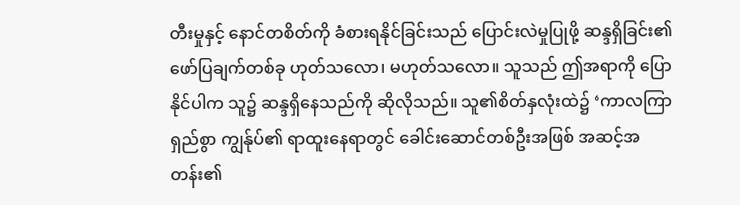တီးမှုနှင့် နောင်တစိတ်ကို ခံစားရနိုင်ခြင်းသည် ပြောင်းလဲမှုပြုဖို့ ဆန္ဒရှိခြင်း၏ ဖော်ပြချက်တစ်ခု ဟုတ်သလော၊ မဟုတ်သလော။ သူသည် ဤအရာကို ပြောနိုင်ပါက သူ၌ ဆန္ဒရှိနေသည်ကို ဆိုလိုသည်။ သူ၏စိတ်နှလုံးထဲ၌ ‘ကာလကြာရှည်စွာ ကျွန်ုပ်၏ ရာထူးနေရာတွင် ခေါင်းဆောင်တစ်ဦးအဖြစ် အဆင့်အတန်း၏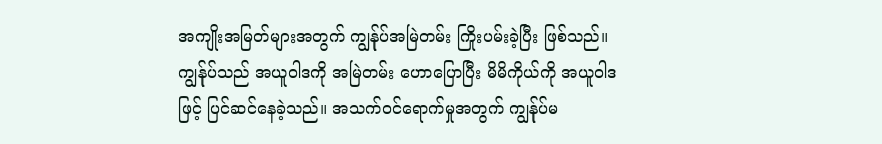အကျိုးအမြတ်များအတွက် ကျွန်ုပ်အမြဲတမ်း ကြိုးပမ်းခဲ့ပြီး ဖြစ်သည်။ ကျွန်ုပ်သည် အယူဝါဒကို အမြဲတမ်း ဟောပြောပြီး မိမိကိုယ်ကို အယူဝါဒဖြင့် ပြင်ဆင်နေခဲ့သည်။ အသက်ဝင်ရောက်မှုအတွက် ကျွန်ုပ်မ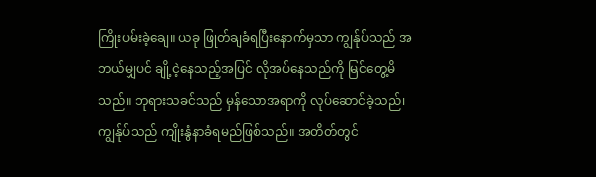ကြိုးပမ်းခဲ့ချေ။ ယခု ဖြုတ်ချခံရပြီးနောက်မှသာ ကျွန်ုပ်သည် အဘယ်မျှပင် ချို့ငဲ့နေသည့်အပြင် လိုအပ်နေသည်ကို မြင်တွေ့မိသည်။ ဘုရားသခင်သည် မှန်သောအရာကို လုပ်ဆောင်ခဲ့သည်၊ ကျွန်ုပ်သည် ကျိုးနွံနာခံရမည်ဖြစ်သည်။ အတိတ်တွင်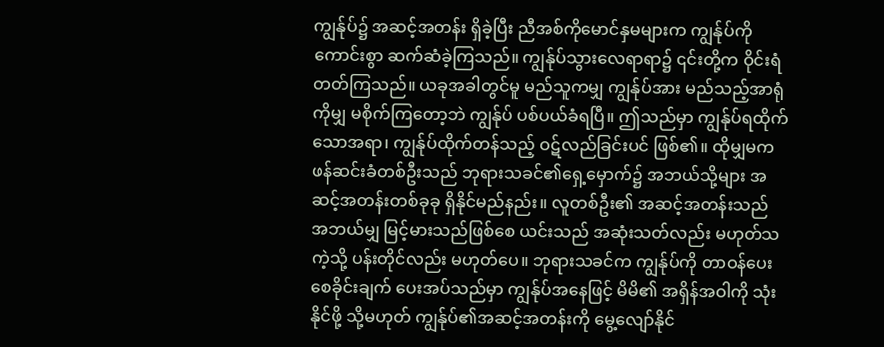ကျွန်ုပ်၌ အဆင့်အတန်း ရှိခဲ့ပြီး ညီအစ်ကိုမောင်နှမများက ကျွန်ုပ်ကို ကောင်းစွာ ဆက်ဆံခဲ့ကြသည်။ ကျွန်ုပ်သွားလေရာရာ၌ ၎င်းတို့က ဝိုင်းရံတတ်ကြသည်။ ယခုအခါတွင်မူ မည်သူကမျှ ကျွန်ုပ်အား မည်သည့်အာရုံကိုမျှ မစိုက်ကြတော့ဘဲ ကျွန်ုပ် ပစ်ပယ်ခံရပြီ။ ဤသည်မှာ ကျွန်ုပ်ရထိုက်သောအရာ၊ ကျွန်ုပ်ထိုက်တန်သည့် ဝဋ်လည်ခြင်းပင် ဖြစ်၏။ ထိုမျှမက ဖန်ဆင်းခံတစ်ဦးသည် ဘုရားသခင်၏ရှေ့မှောက်၌ အဘယ်သို့များ အဆင့်အတန်းတစ်ခုခု ရှိနိုင်မည်နည်း။ လူတစ်ဦး၏ အဆင့်အတန်းသည် အဘယ်မျှ မြင့်မားသည်ဖြစ်စေ ယင်းသည် အဆုံးသတ်လည်း မဟုတ်သကဲ့သို့ ပန်းတိုင်လည်း မဟုတ်ပေ။ ဘုရားသခင်က ကျွန်ုပ်ကို တာဝန်ပေးစေခိုင်းချက် ပေးအပ်သည်မှာ ကျွန်ုပ်အနေဖြင့် မိမိ၏ အရှိန်အဝါကို သုံးနိုင်ဖို့ သို့မဟုတ် ကျွန်ုပ်၏အဆင့်အတန်းကို မွေ့လျော်နိုင်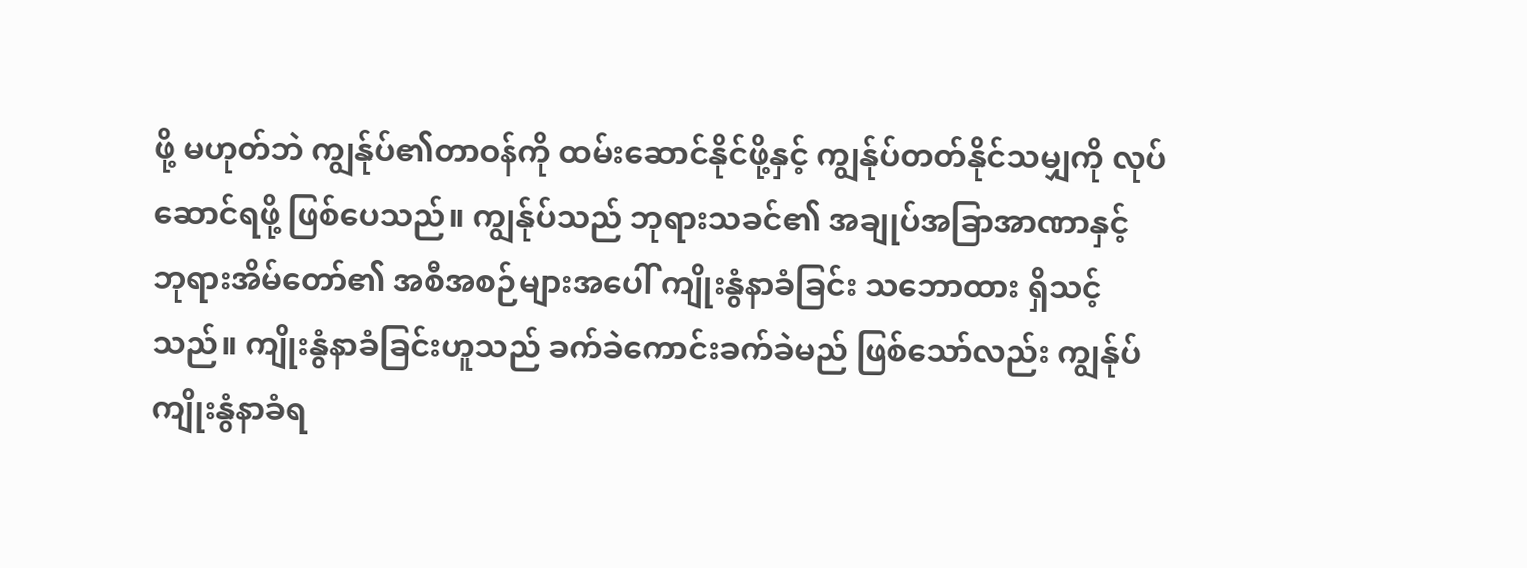ဖို့ မဟုတ်ဘဲ ကျွန်ုပ်၏တာဝန်ကို ထမ်းဆောင်နိုင်ဖို့နှင့် ကျွန်ုပ်တတ်နိုင်သမျှကို လုပ်ဆောင်ရဖို့ ဖြစ်ပေသည်။ ကျွန်ုပ်သည် ဘုရားသခင်၏ အချုပ်အခြာအာဏာနှင့် ဘုရားအိမ်တော်၏ အစီအစဉ်များအပေါ် ကျိုးနွံနာခံခြင်း သဘောထား ရှိသင့်သည်။ ကျိုးနွံနာခံခြင်းဟူသည် ခက်ခဲကောင်းခက်ခဲမည် ဖြစ်သော်လည်း ကျွန်ုပ် ကျိုးနွံနာခံရ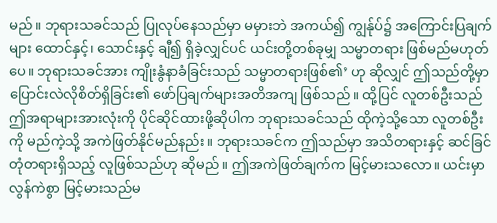မည်။ ဘုရားသခင်သည် ပြုလုပ်နေသည်မှာ မမှားဘဲ အကယ်၍ ကျွန်ုပ်၌ အကြောင်းပြချက်များ ထောင်နှင့်၊ သောင်းနှင့် ချီ၍ ရှိခဲ့လျှင်ပင် ယင်းတို့တစ်ခုမျှ သမ္မာတရား ဖြစ်မည်မဟုတ်ပေ။ ဘုရားသခင်အား ကျိုးနွံနာခံခြင်းသည် သမ္မာတရားဖြစ်၏’ ဟု ဆိုလျှင် ဤသည်တို့မှာ ပြောင်းလဲလိုစိတ်ရှိခြင်း၏ ဖော်ပြချက်များအတိအကျ ဖြစ်သည်။ ထို့ပြင် လူတစ်ဦးသည် ဤအရာများအားလုံးကို ပိုင်ဆိုင်ထားဖို့ဆိုပါက ဘုရားသခင်သည် ထိုကဲ့သို့သော လူတစ်ဦးကို မည်ကဲ့သို့ အကဲဖြတ်နိုင်မည်နည်း။ ဘုရားသခင်က ဤသည်မှာ အသိတရားနှင့် ဆင်ခြင်တုံတရားရှိသည့် လူဖြစ်သည်ဟု ဆိုမည်။ ဤအကဲဖြတ်ချက်က မြင့်မားသလော။ ယင်းမှာ လွန်ကဲစွာ မြင့်မားသည်မ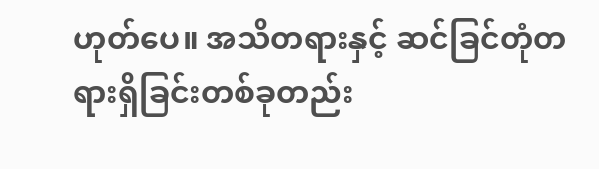ဟုတ်ပေ။ အသိတရားနှင့် ဆင်ခြင်တုံတရားရှိခြင်းတစ်ခုတည်း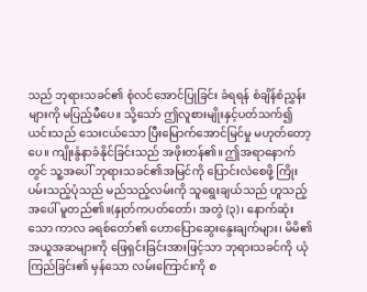သည် ဘုရားသခင်၏ စုံလင်အောင်ပြုခြင်း ခံရရန် စံချိန်စံညွှန်းများကို မပြည့်မီပေ။ သို့သော် ဤလူစားမျိုးနှင့်ပတ်သက်၍ ယင်းသည် သေးငယ်သော ပြီးမြောက်အောင်မြင်မှု မဟုတ်တော့ပေ။ ကျိုးနွံနာခံနိုင်ခြင်းသည် အဖိုးတန်၏။ ဤအရာနောက်တွင် သူ့အပေါ် ဘုရားသခင်၏အမြင်ကို ပြောင်းလဲစေဖို့ ကြိုးပမ်းသည့်ပုံသည် မည်သည့်လမ်းကို သူရွေးချယ်သည် ဟူသည့်အပေါ် မူတည်၏။(နှုတ်ကပတ်တော်၊ အတွဲ (၃)၊ နောက်ဆုံးသော ကာလ ခရစ်တော်၏ ဟောပြောဆွေးနွေးချက်များ၊ မိမိ၏ အယူအဆများကို ဖြေရှင်းခြင်းအားဖြင့်သာ ဘုရားသခင်ကို ယုံကြည်ခြင်း၏ မှန်သော လမ်းကြောင်းကို စ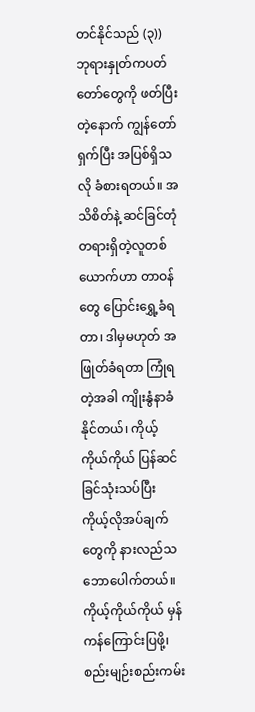တင်နိုင်သည် (၃)) ဘုရားနှုတ်ကပတ်တော်တွေကို ဖတ်ပြီးတဲ့နောက် ကျွန်တော် ရှက်ပြီး အပြစ်ရှိသလို ခံစားရတယ်။ အသိစိတ်နဲ့ ဆင်ခြင်တုံတရားရှိတဲ့လူတစ်ယောက်ဟာ တာဝန်တွေ ပြောင်းရွှေ့ခံရတာ၊ ဒါမှမဟုတ် အဖြုတ်ခံရတာ ကြုံရတဲ့အခါ ကျိုးနွံနာခံနိုင်တယ်၊ ကိုယ့်ကိုယ်ကိုယ် ပြန်ဆင်ခြင်သုံးသပ်ပြီး ကိုယ့်လိုအပ်ချက်တွေကို နားလည်သဘောပေါက်တယ်။ ကိုယ့်ကိုယ်ကိုယ် မှန်ကန်ကြောင်းပြဖို့၊ စည်းမျဉ်းစည်းကမ်း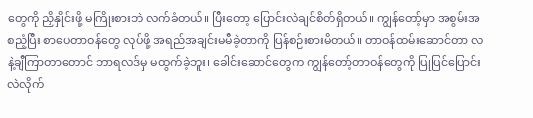တွေကို ညှိနှိုင်းဖို့ မကြိုးစားဘဲ လက်ခံတယ်။ ပြီးတော့ ပြောင်းလဲချင်စိတ်ရှိတယ်။ ကျွန်တော့်မှာ အစွမ်းအစညံ့ပြီး စာပေတာဝန်တွေ လုပ်ဖို့ အရည်အချင်းမမီခဲ့တာကို ပြန်စဉ်းစားမိတယ်။ တာဝန်ထမ်းဆောင်တာ လနဲ့ချီကြာတာတောင် ဘာရလဒ်မှ မထွက်ခဲ့ဘူး၊ ခေါင်းဆောင်တွေက ကျွန်တော့်တာဝန်တွေကို ပြုပြင်ပြောင်းလဲလိုက်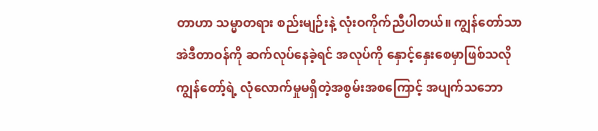တာဟာ သမ္မာတရား စည်းမျဉ်းနဲ့ လုံးဝကိုက်ညီပါတယ်။ ကျွန်တော်သာ အဲဒီတာဝန်ကို ဆက်လုပ်နေခဲ့ရင် အလုပ်ကို နှောင့်နှေးစေမှာဖြစ်သလို ကျွန်တော့်ရဲ့ လုံလောက်မှုမရှိတဲ့အစွမ်းအစကြောင့် အပျက်သဘော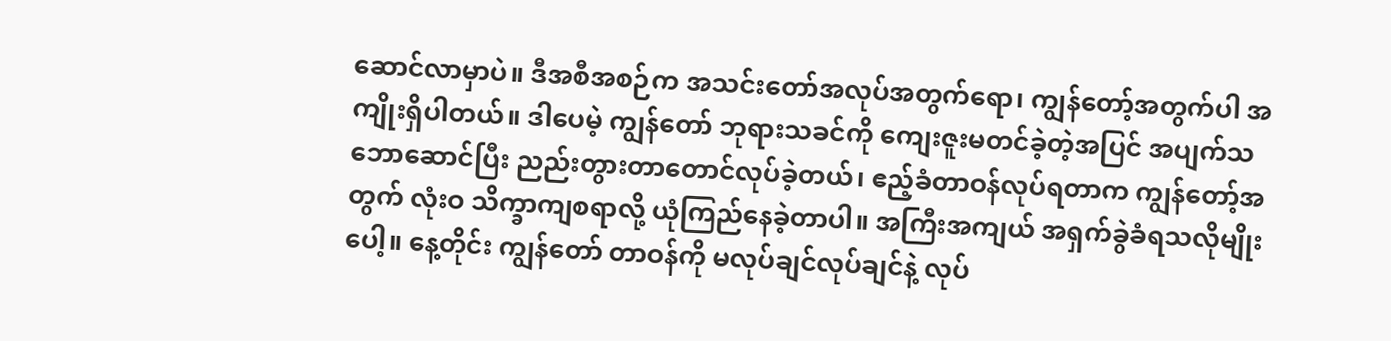ဆောင်လာမှာပဲ။ ဒီအစီအစဉ်က အသင်းတော်အလုပ်အတွက်ရော၊ ကျွန်တော့်အတွက်ပါ အကျိုးရှိပါတယ်။ ဒါပေမဲ့ ကျွန်တော် ဘုရားသခင်ကို ကျေးဇူးမတင်ခဲ့တဲ့အပြင် အပျက်သဘောဆောင်ပြီး ညည်းတွားတာတောင်လုပ်ခဲ့တယ်၊ ဧည့်ခံတာဝန်လုပ်ရတာက ကျွန်တော့်အတွက် လုံးဝ သိက္ခာကျစရာလို့ ယုံကြည်နေခဲ့တာပါ။ အကြီးအကျယ် အရှက်ခွဲခံရသလိုမျိုးပေါ့။ နေ့တိုင်း ကျွန်တော် တာဝန်ကို မလုပ်ချင်လုပ်ချင်နဲ့ လုပ်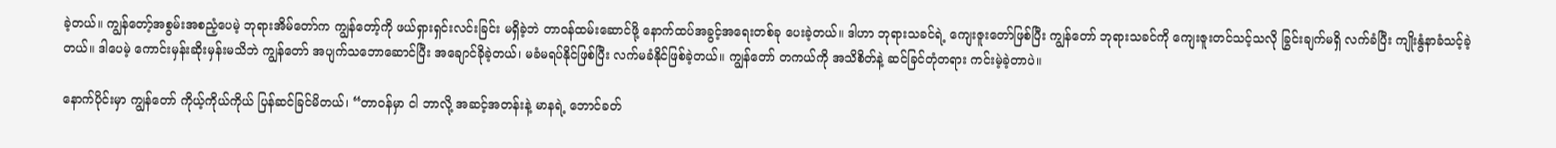ခဲ့တယ်။ ကျွန်တော့်အစွမ်းအစညံ့ပေမဲ့ ဘုရားအိမ်တော်က ကျွန်တော့်ကို ဖယ်ရှားရှင်းလင်းခြင်း မရှိခဲ့ဘဲ တာဝန်ထမ်းဆောင်ဖို့ နောက်ထပ်အခွင့်အရေးတစ်ခု ပေးခဲ့တယ်။ ဒါဟာ ဘုရားသခင်ရဲ့ ကျေးဇူးတော်ဖြစ်ပြီး ကျွန်တော် ဘုရားသခင်ကို ကျေးဇူးတင်သင့်သလို ခြွင်းချက်မရှိ လက်ခံပြီး ကျိုးနွံနာခံသင့်ခဲ့တယ်။ ဒါပေမဲ့ ကောင်းမှန်းဆိုးမှန်းမသိဘဲ ကျွန်တော် အပျက်သဘောဆောင်ပြီး အချောင်ခိုခဲ့တယ်၊ မခံမရပ်နိုင်ဖြစ်ပြီး လက်မခံနိုင်ဖြစ်ခဲ့တယ်။ ကျွန်တော် တကယ်ကို အသိစိတ်နဲ့ ဆင်ခြင်တုံတရား ကင်းမဲ့ခဲ့တာပဲ။

နောက်ပိုင်းမှာ ကျွန်တော် ကိုယ့်ကိုယ်ကိုယ် ပြန်ဆင်ခြင်မိတယ်၊ “တာဝန်မှာ ငါ ဘာလို့ အဆင့်အတန်းနဲ့ မာနရဲ့ ဘောင်ခတ်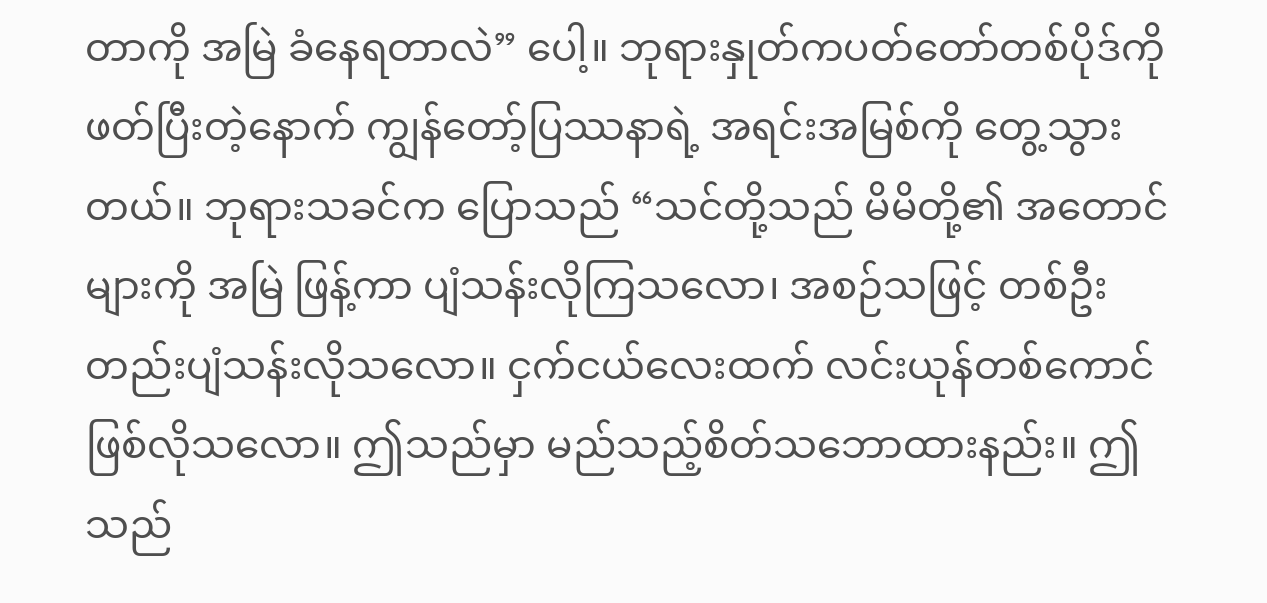တာကို အမြဲ ခံနေရတာလဲ” ပေါ့။ ဘုရားနှုတ်ကပတ်တော်တစ်ပိုဒ်ကို ဖတ်ပြီးတဲ့နောက် ကျွန်တော့်ပြဿနာရဲ့ အရင်းအမြစ်ကို တွေ့သွားတယ်။ ဘုရားသခင်က ပြောသည် “သင်တို့သည် မိမိတို့၏ အတောင်များကို အမြဲ ဖြန့်ကာ ပျံသန်းလိုကြသလော၊ အစဉ်သဖြင့် တစ်ဦးတည်းပျံသန်းလိုသလော။ ငှက်ငယ်လေးထက် လင်းယုန်တစ်ကောင်ဖြစ်လိုသလော။ ဤသည်မှာ မည်သည့်စိတ်သဘောထားနည်း။ ဤသည်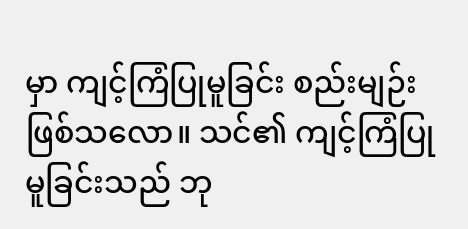မှာ ကျင့်ကြံပြုမူခြင်း စည်းမျဉ်းဖြစ်သလော။ သင်၏ ကျင့်ကြံပြုမူခြင်းသည် ဘု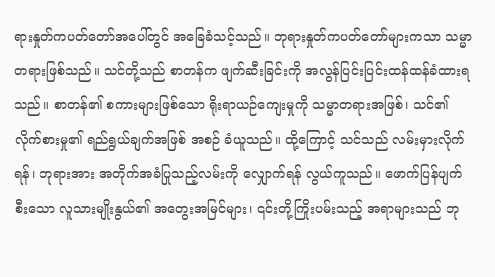ရားနှုတ်ကပတ်တော်အပေါ်တွင် အခြေခံသင့်သည်။ ဘုရားနှုတ်ကပတ်တော်များကသာ သမ္မာတရားဖြစ်သည်။ သင်တို့သည် စာတန်က ဖျက်ဆီးခြင်းကို အလွန်ပြင်းပြင်းထန်ထန်ခံထားရသည်။ စာတန်၏ စကားများဖြစ်သော ရိုးရာယဉ်ကျေးမှုကို သမ္မာတရားအဖြစ်၊ သင်၏ လိုက်စားမှု၏ ရည်ရွယ်ချက်အဖြစ် အစဉ် ခံယူသည်။ ထို့ကြောင့် သင်သည် လမ်းမှားလိုက်ရန်၊ ဘုရားအား အတိုက်အခံပြုသည့်လမ်းကို လျှောက်ရန် လွယ်ကူသည်။ ဖောက်ပြန်ပျက်စီးသော လူသားမျိုးနွယ်၏ အတွေးအမြင်များ၊ ၎င်းတို့ကြိုးပမ်းသည့် အရာများသည် ဘု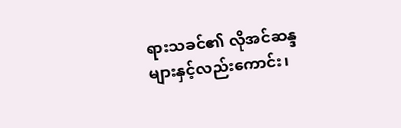ရားသခင်၏ လိုအင်ဆန္ဒများနှင့်လည်းကောင်း၊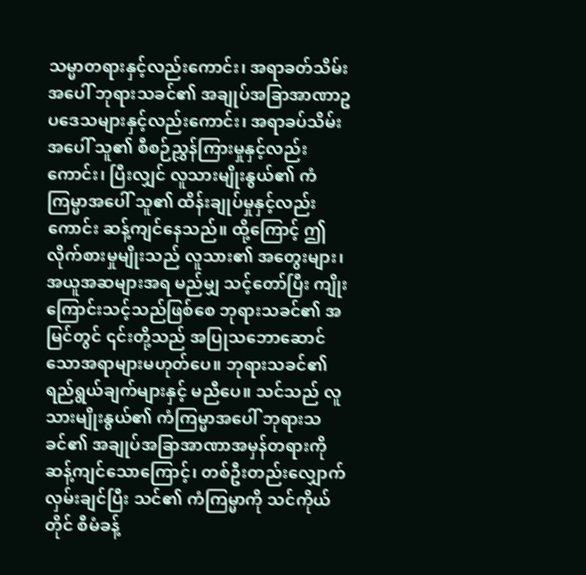သမ္မာတရားနှင့်လည်းကောင်း၊ အရာခတ်သိမ်းအပေါ် ဘုရားသခင်၏ အချုပ်အခြာအာဏာဥပဒေသများနှင့်လည်းကောင်း၊ အရာခပ်သိမ်းအပေါ် သူ၏ စီစဉ်ညွှန်ကြားမှုနှင့်လည်းကောင်း၊ ပြီးလျှင် လူသားမျိုးနွယ်၏ ကံကြမ္မာအပေါ် သူ၏ ထိန်းချုပ်မှုနှင့်လည်းကောင်း ဆန့်ကျင်နေသည်။ ထို့ကြောင့် ဤလိုက်စားမှုမျိုးသည် လူသား၏ အတွေးများ၊ အယူအဆများအရ မည်မျှ သင့်တော်ပြီး ကျိုးကြောင်းသင့်သည်ဖြစ်စေ ဘုရားသခင်၏ အမြင်တွင် ၎င်းတို့သည် အပြုသဘောဆောင်သောအရာများမဟုတ်ပေ။ ဘုရားသခင်၏ရည်ရွယ်ချက်များနှင့် မညီပေ။ သင်သည် လူသားမျိုးနွယ်၏ ကံကြမ္မာအပေါ် ဘုရားသခင်၏ အချုပ်အခြာအာဏာအမှန်တရားကို ဆန့်ကျင်သောကြောင့်၊ တစ်ဦးတည်းလျှောက်လှမ်းချင်ပြီး သင်၏ ကံကြမ္မာကို သင်ကိုယ်တိုင် စီမံခန့်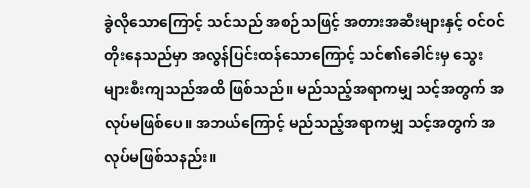ခွဲလိုသောကြောင့် သင်သည် အစဉ်သဖြင့် အတားအဆီးများနှင့် ဝင်ဝင်တိုးနေသည်မှာ အလွန်ပြင်းထန်သောကြောင့် သင်၏ခေါင်းမှ သွေးများစီးကျသည်အထိ ဖြစ်သည်။ မည်သည့်အရာကမျှ သင့်အတွက် အလုပ်မဖြစ်ပေ။ အဘယ်ကြောင့် မည်သည့်အရာကမျှ သင့်အတွက် အလုပ်မဖြစ်သနည်း။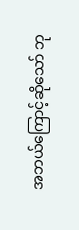အဘယ်ကြောင့်ဆိုသော် ဘု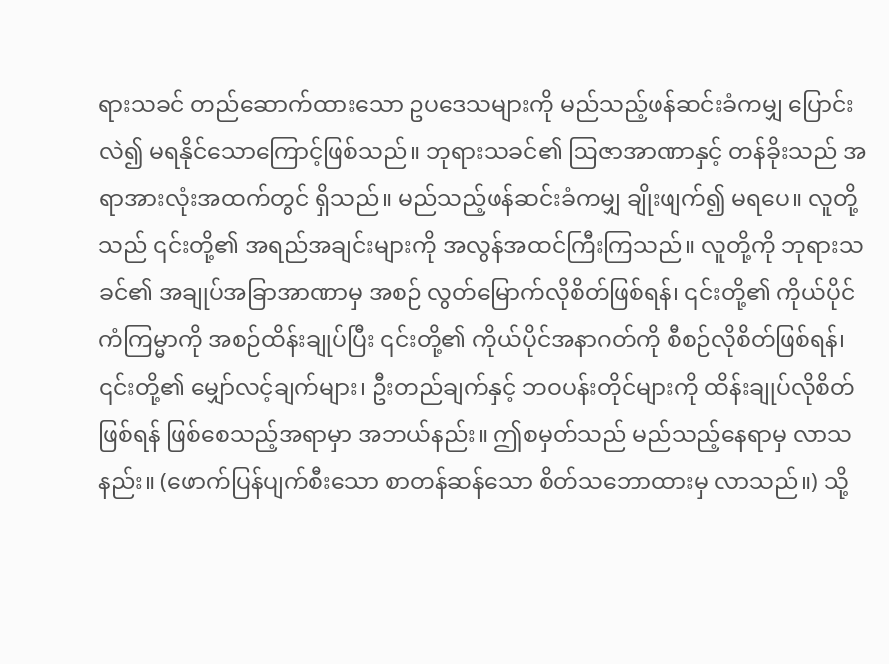ရားသခင် တည်ဆောက်ထားသော ဥပဒေသများကို မည်သည့်ဖန်ဆင်းခံကမျှ ပြောင်းလဲ၍ မရနိုင်သောကြောင့်ဖြစ်သည်။ ဘုရားသခင်၏ ဩဇာအာဏာနှင့် တန်ခိုးသည် အရာအားလုံးအထက်တွင် ရှိသည်။ မည်သည့်ဖန်ဆင်းခံကမျှ ချိုးဖျက်၍ မရပေ။ လူတို့သည် ၎င်းတို့၏ အရည်အချင်းများကို အလွန်အထင်ကြီးကြသည်။ လူတို့ကို ဘုရားသခင်၏ အချုပ်အခြာအာဏာမှ အစဉ် လွတ်မြောက်လိုစိတ်ဖြစ်ရန်၊ ၎င်းတို့၏ ကိုယ်ပိုင်ကံကြမ္မာကို အစဉ်ထိန်းချုပ်ပြီး ၎င်းတို့၏ ကိုယ်ပိုင်အနာဂတ်ကို စီစဉ်လိုစိတ်ဖြစ်ရန်၊ ၎င်းတို့၏ မျှော်လင့်ချက်များ၊ ဦးတည်ချက်နှင့် ဘဝပန်းတိုင်များကို ထိန်းချုပ်လိုစိတ်ဖြစ်ရန် ဖြစ်စေသည့်အရာမှာ အဘယ်နည်း။ ဤစမှတ်သည် မည်သည့်နေရာမှ လာသနည်း။ (ဖောက်ပြန်ပျက်စီးသော စာတန်ဆန်သော စိတ်သဘောထားမှ လာသည်။) သို့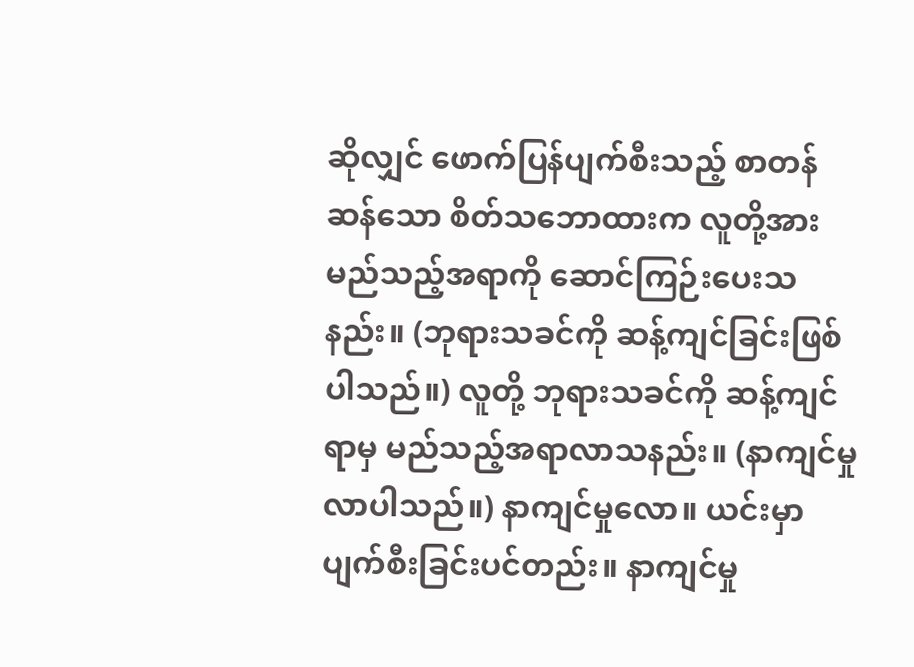ဆိုလျှင် ဖောက်ပြန်ပျက်စီးသည့် စာတန်ဆန်သော စိတ်သဘောထားက လူတို့အား မည်သည့်အရာကို ဆောင်ကြဉ်းပေးသနည်း။ (ဘုရားသခင်ကို ဆန့်ကျင်ခြင်းဖြစ်ပါသည်။) လူတို့ ဘုရားသခင်ကို ဆန့်ကျင်ရာမှ မည်သည့်အရာလာသနည်း။ (နာကျင်မှုလာပါသည်။) နာကျင်မှုလော။ ယင်းမှာ ပျက်စီးခြင်းပင်တည်း။ နာကျင်မှု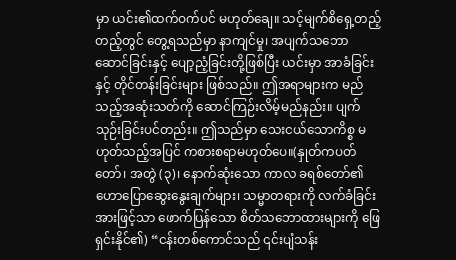မှာ ယင်း၏ထက်ဝက်ပင် မဟုတ်ချေ။ သင့်မျက်စိရှေ့တည့်တည့်တွင် တွေ့ရသည်မှာ နာကျင်မှု၊ အပျက်သဘောဆောင်ခြင်းနှင့် ပျော့ညံ့ခြင်းတို့ဖြစ်ပြီး ယင်းမှာ အာခံခြင်းနှင့် တိုင်တန်းခြင်းများ ဖြစ်သည်။ ဤအရာများက မည်သည့်အဆုံးသတ်ကို ဆောင်ကြဉ်းလိမ့်မည်နည်း။ ပျက်သုဉ်းခြင်းပင်တည်း။ ဤသည်မှာ သေးငယ်သောကိစ္စ မဟုတ်သည့်အပြင် ကစားစရာမဟုတ်ပေ။(နှုတ်ကပတ်တော်၊ အတွဲ (၃)၊ နောက်ဆုံးသော ကာလ ခရစ်တော်၏ ဟောပြောဆွေးနွေးချက်များ၊ သမ္မာတရားကို လက်ခံခြင်းအားဖြင့်သာ ဖောက်ပြန်သော စိတ်သဘောထားများကို ဖြေရှင်းနိုင်၏) “ငန်းတစ်ကောင်သည် ၎င်းပျံသန်း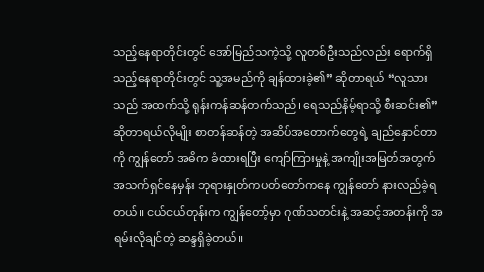သည့်နေရာတိုင်းတွင် အော်မြည်သကဲ့သို့ လူတစ်ဦးသည်လည်း ရောက်ရှိသည့်နေရာတိုင်းတွင် သူ့အမည်ကို ချန်ထားခဲ့၏” ဆိုတာရယ် “လူသားသည် အထက်သို့ ရုန်းကန်ဆန်တက်သည်၊ ရေသည်နိမ့်ရာသို့ စီးဆင်း၏” ဆိုတာရယ်လိုမျိုး စာတန်ဆန်တဲ့ အဆိပ်အတောက်တွေရဲ့ ချည်နှောင်တာကို ကျွန်တော် အဓိက ခံထားရပြီး ကျော်ကြားမှုနဲ့ အကျိုးအမြတ်အတွက် အသက်ရှင်နေမှန်း ဘုရားနှုတ်ကပတ်တော်ကနေ ကျွန်တော် နားလည်ခဲ့ရတယ်။ ငယ်ငယ်တုန်းက ကျွန်တော့်မှာ ဂုဏ်သတင်းနဲ့ အဆင့်အတန်းကို အရမ်းလိုချင်တဲ့ ဆန္ဒရှိခဲ့တယ်။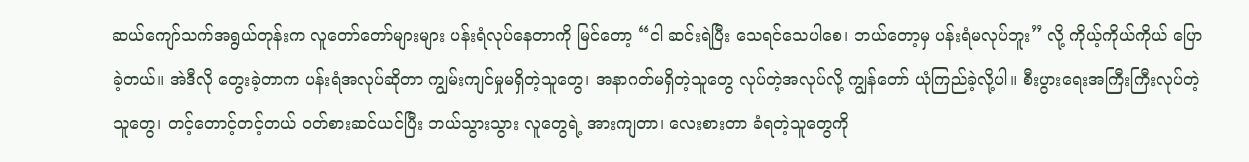ဆယ်ကျော်သက်အရွယ်တုန်းက လူတော်တော်များများ ပန်းရံလုပ်နေတာကို မြင်တော့ “ငါ ဆင်းရဲပြီး သေရင်သေပါစေ၊ ဘယ်တော့မှ ပန်းရံမလုပ်ဘူး” လို့ ကိုယ့်ကိုယ်ကိုယ် ပြောခဲ့တယ်။ အဲဒီလို တွေးခဲ့တာက ပန်းရံအလုပ်ဆိုတာ ကျွမ်းကျင်မှုမရှိတဲ့သူတွေ၊ အနာဂတ်မရှိတဲ့သူတွေ လုပ်တဲ့အလုပ်လို့ ကျွန်တော် ယုံကြည်ခဲ့လို့ပါ။ စီးပွားရေးအကြီးကြီးလုပ်တဲ့သူတွေ၊ တင့်တောင့်တင့်တယ် ဝတ်စားဆင်ယင်ပြီး ဘယ်သွားသွား လူတွေရဲ့ အားကျတာ၊ လေးစားတာ ခံရတဲ့သူတွေကို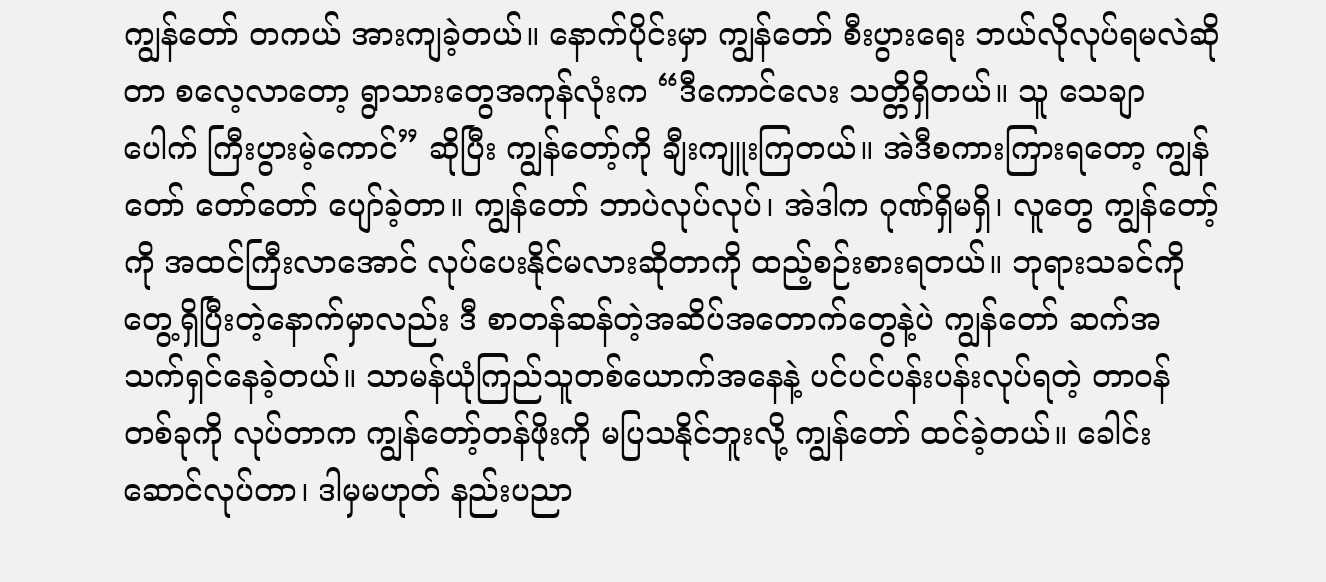ကျွန်တော် တကယ် အားကျခဲ့တယ်။ နောက်ပိုင်းမှာ ကျွန်တော် စီးပွားရေး ဘယ်လိုလုပ်ရမလဲဆိုတာ စလေ့လာတော့ ရွာသားတွေအကုန်လုံးက “ဒီကောင်လေး သတ္တိရှိတယ်။ သူ သေချာပေါက် ကြီးပွားမဲ့ကောင်” ဆိုပြီး ကျွန်တော့်ကို ချီးကျူးကြတယ်။ အဲဒီစကားကြားရတော့ ကျွန်တော် တော်တော် ပျော်ခဲ့တာ။ ကျွန်တော် ဘာပဲလုပ်လုပ်၊ အဲဒါက ဂုဏ်ရှိမရှိ၊ လူတွေ ကျွန်တော့်ကို အထင်ကြီးလာအောင် လုပ်ပေးနိုင်မလားဆိုတာကို ထည့်စဉ်းစားရတယ်။ ဘုရားသခင်ကို တွေ့ရှိပြီးတဲ့နောက်မှာလည်း ဒီ စာတန်ဆန်တဲ့အဆိပ်အတောက်တွေနဲ့ပဲ ကျွန်တော် ဆက်အသက်ရှင်နေခဲ့တယ်။ သာမန်ယုံကြည်သူတစ်ယောက်အနေနဲ့ ပင်ပင်ပန်းပန်းလုပ်ရတဲ့ တာဝန်တစ်ခုကို လုပ်တာက ကျွန်တော့်တန်ဖိုးကို မပြသနိုင်ဘူးလို့ ကျွန်တော် ထင်ခဲ့တယ်။ ခေါင်းဆောင်လုပ်တာ၊ ဒါမှမဟုတ် နည်းပညာ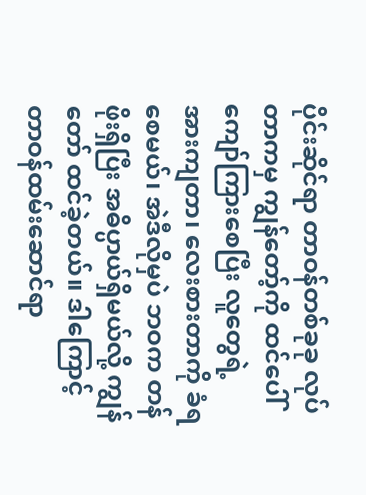ပိုင်းဆိုင်ရာ တာဝန်တစ်ခုခု လုပ်တာကမှ ကျွန်တော့်ကို ထင်ပေါ်ကျော်ကြားစေပြီး လူတွေရဲ့ အားကျတာ၊ လေးစားတာကို ခံရစေမယ်၊ အဲဒီလိုမှပဲ ဘဝက တန်ဖိုးရှိပြီး အဓိပ္ပာယ်ရှိမယ်လို့ ကျွန်တော် ထင်ခဲ့တယ်။ ဒါကြောင့် တာဝန်ထမ်းဆောင်ရာ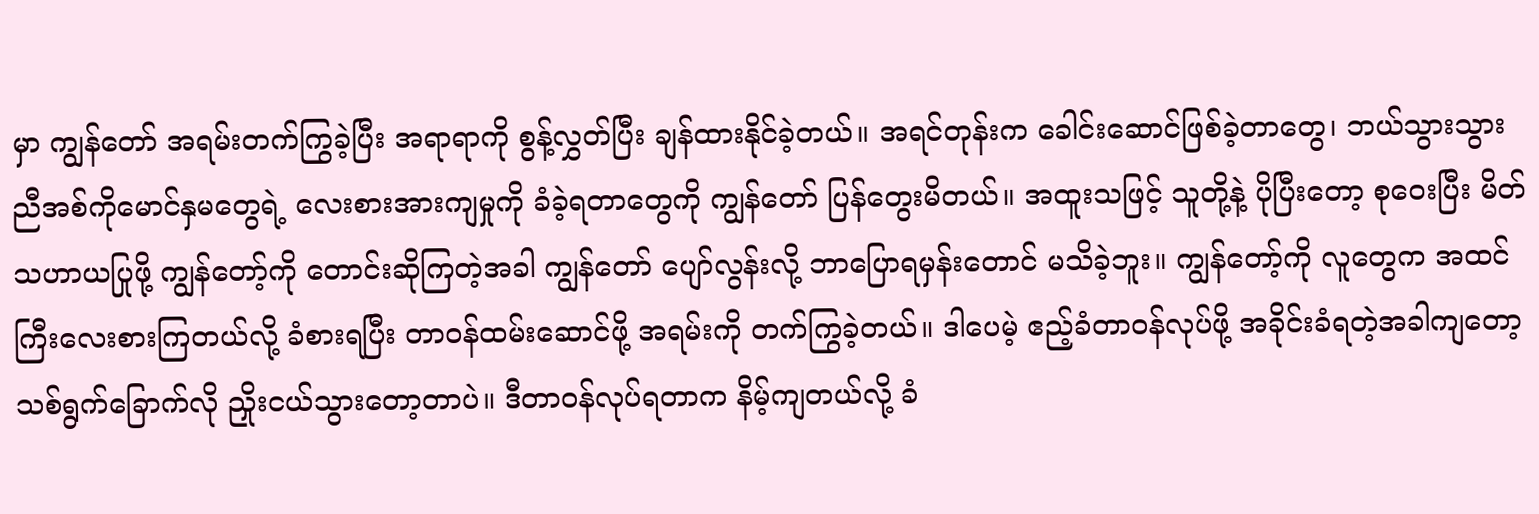မှာ ကျွန်တော် အရမ်းတက်ကြွခဲ့ပြီး အရာရာကို စွန့်လွှတ်ပြီး ချန်ထားနိုင်ခဲ့တယ်။ အရင်တုန်းက ခေါင်းဆောင်ဖြစ်ခဲ့တာတွေ၊ ဘယ်သွားသွား ညီအစ်ကိုမောင်နှမတွေရဲ့ လေးစားအားကျမှုကို ခံခဲ့ရတာတွေကို ကျွန်တော် ပြန်တွေးမိတယ်။ အထူးသဖြင့် သူတို့နဲ့ ပိုပြီးတော့ စုဝေးပြီး မိတ်သဟာယပြုဖို့ ကျွန်တော့်ကို တောင်းဆိုကြတဲ့အခါ ကျွန်တော် ပျော်လွန်းလို့ ဘာပြောရမှန်းတောင် မသိခဲ့ဘူး။ ကျွန်တော့်ကို လူတွေက အထင်ကြီးလေးစားကြတယ်လို့ ခံစားရပြီး တာဝန်ထမ်းဆောင်ဖို့ အရမ်းကို တက်ကြွခဲ့တယ်။ ဒါပေမဲ့ ဧည့်ခံတာဝန်လုပ်ဖို့ အခိုင်းခံရတဲ့အခါကျတော့ သစ်ရွက်ခြောက်လို ညှိုးငယ်သွားတော့တာပဲ။ ဒီတာဝန်လုပ်ရတာက နိမ့်ကျတယ်လို့ ခံ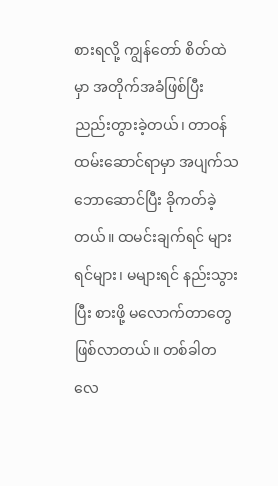စားရလို့ ကျွန်တော် စိတ်ထဲမှာ အတိုက်အခံဖြစ်ပြီး ညည်းတွားခဲ့တယ်၊ တာဝန်ထမ်းဆောင်ရာမှာ အပျက်သဘောဆောင်ပြီး ခိုကတ်ခဲ့တယ်။ ထမင်းချက်ရင် များရင်များ၊ မများရင် နည်းသွားပြီး စားဖို့ မလောက်တာတွေ ဖြစ်လာတယ်။ တစ်ခါတလေ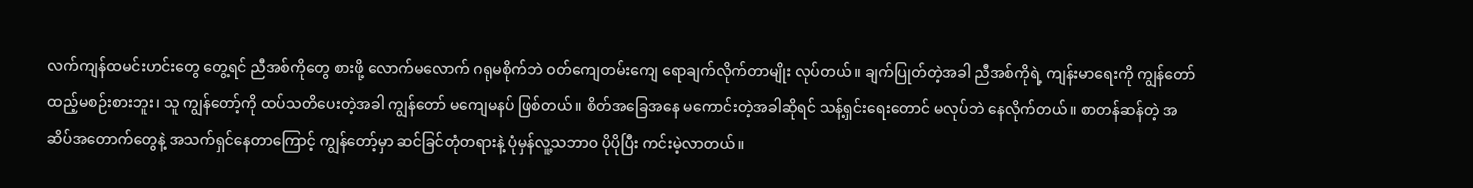လက်ကျန်ထမင်းဟင်းတွေ တွေ့ရင် ညီအစ်ကိုတွေ စားဖို့ လောက်မလောက် ဂရုမစိုက်ဘဲ ဝတ်ကျေတမ်းကျေ ရောချက်လိုက်တာမျိုး လုပ်တယ်။ ချက်ပြုတ်တဲ့အခါ ညီအစ်ကိုရဲ့ ကျန်းမာရေးကို ကျွန်တော် ထည့်မစဉ်းစားဘူး၊ သူ ကျွန်တော့်ကို ထပ်သတိပေးတဲ့အခါ ကျွန်တော် မကျေမနပ် ဖြစ်တယ်။ စိတ်အခြေအနေ မကောင်းတဲ့အခါဆိုရင် သန့်ရှင်းရေးတောင် မလုပ်ဘဲ နေလိုက်တယ်။ စာတန်ဆန်တဲ့ အဆိပ်အတောက်တွေနဲ့ အသက်ရှင်နေတာကြောင့် ကျွန်တော့်မှာ ဆင်ခြင်တုံတရားနဲ့ ပုံမှန်လူ့သဘာဝ ပိုပိုပြီး ကင်းမဲ့လာတယ်။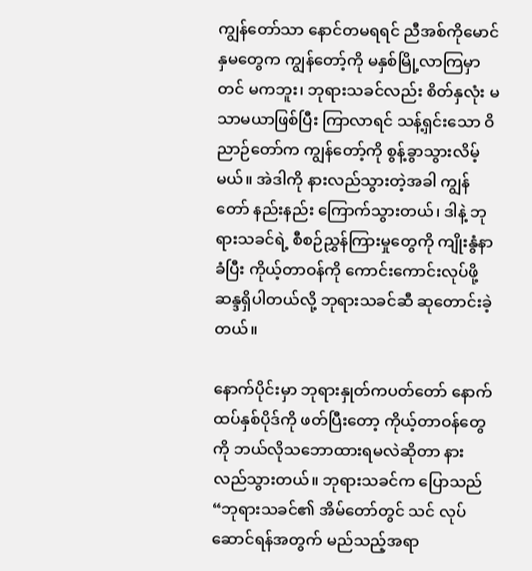ကျွန်တော်သာ နောင်တမရရင် ညီအစ်ကိုမောင်နှမတွေက ကျွန်တော့်ကို မနှစ်မြို့လာကြမှာတင် မကဘူး၊ ဘုရားသခင်လည်း စိတ်နှလုံး မသာမယာဖြစ်ပြီး ကြာလာရင် သန့်ရှင်းသော ဝိညာဉ်တော်က ကျွန်တော့်ကို စွန့်ခွာသွားလိမ့်မယ်။ အဲဒါကို နားလည်သွားတဲ့အခါ ကျွန်တော် နည်းနည်း ကြောက်သွားတယ်၊ ဒါနဲ့ ဘုရားသခင်ရဲ့ စီစဉ်ညွှန်ကြားမှုတွေကို ကျိုးနွံနာခံပြီး ကိုယ့်တာဝန်ကို ကောင်းကောင်းလုပ်ဖို့ ဆန္ဒရှိပါတယ်လို့ ဘုရားသခင်ဆီ ဆုတောင်းခဲ့တယ်။

နောက်ပိုင်းမှာ ဘုရားနှုတ်ကပတ်တော် နောက်ထပ်နှစ်ပိုဒ်ကို ဖတ်ပြီးတော့ ကိုယ့်တာဝန်တွေကို ဘယ်လိုသဘောထားရမလဲဆိုတာ နားလည်သွားတယ်။ ဘုရားသခင်က ပြောသည် “ဘုရားသခင်၏ အိမ်တော်တွင် သင် လုပ်ဆောင်ရန်အတွက် မည်သည့်အရာ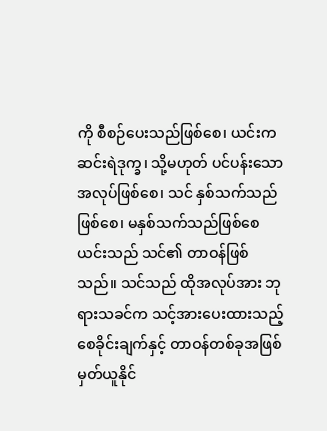ကို စီစဉ်ပေးသည်ဖြစ်စေ၊ ယင်းက ဆင်းရဲဒုက္ခ၊ သို့မဟုတ် ပင်ပန်းသောအလုပ်ဖြစ်စေ၊ သင် နှစ်သက်သည်ဖြစ်စေ၊ မနှစ်သက်သည်ဖြစ်စေ ယင်းသည် သင်၏ တာဝန်ဖြစ်သည်။ သင်သည် ထိုအလုပ်အား ဘုရားသခင်က သင့်အားပေးထားသည့် စေခိုင်းချက်နှင့် တာဝန်တစ်ခုအဖြစ် မှတ်ယူနိုင်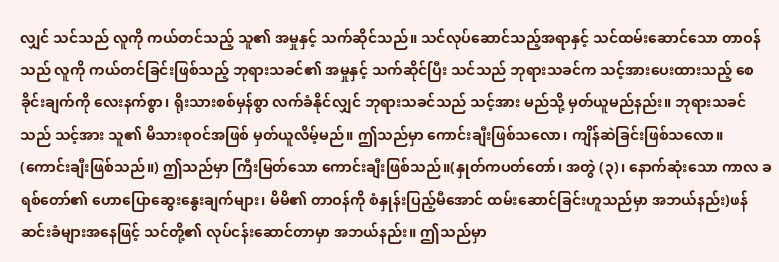လျှင် သင်သည် လူကို ကယ်တင်သည့် သူ၏ အမှုနှင့် သက်ဆိုင်သည်။ သင်လုပ်ဆောင်သည့်အရာနှင့် သင်ထမ်းဆောင်သော တာဝန်သည် လူကို ကယ်တင်ခြင်းဖြစ်သည့် ဘုရားသခင်၏ အမှုနှင့် သက်ဆိုင်ပြီး သင်သည် ဘုရားသခင်က သင့်အားပေးထားသည့် စေခိုင်းချက်ကို လေးနက်စွာ၊ ရိုးသားစစ်မှန်စွာ လက်ခံနိုင်လျှင် ဘုရားသခင်သည် သင့်အား မည်သို့ မှတ်ယူမည်နည်း။ ဘုရားသခင်သည် သင့်အား သူ၏ မိသားစုဝင်အဖြစ် မှတ်ယူလိမ့်မည်။ ဤသည်မှာ ကောင်းချီးဖြစ်သလော၊ ကျိန်ဆဲခြင်းဖြစ်သလော။ (ကောင်းချီးဖြစ်သည်။) ဤသည်မှာ ကြီးမြတ်သော ကောင်းချီးဖြစ်သည်။(နှုတ်ကပတ်တော်၊ အတွဲ (၃)၊ နောက်ဆုံးသော ကာလ ခရစ်တော်၏ ဟောပြောဆွေးနွေးချက်များ၊ မိမိ၏ တာဝန်ကို စံနှုန်းပြည့်မီအောင် ထမ်းဆောင်ခြင်းဟူသည်မှာ အဘယ်နည်း)ဖန်ဆင်းခံများအနေဖြင့် သင်တို့၏ လုပ်ငန်းဆောင်တာမှာ အဘယ်နည်း။ ဤသည်မှာ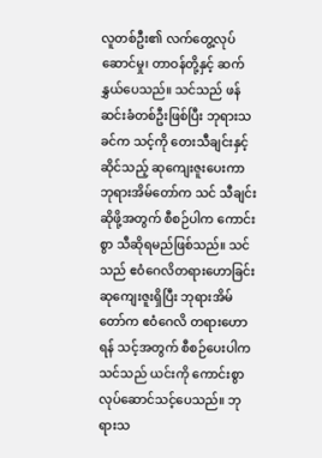လူတစ်ဦး၏ လက်တွေ့လုပ်ဆောင်မှု၊ တာဝန်တို့နှင့် ဆက်နွှယ်ပေသည်။ သင်သည် ဖန်ဆင်းခံတစ်ဦးဖြစ်ပြီး ဘုရားသခင်က သင့်ကို တေးသီချင်းနှင့်ဆိုင်သည့် ဆုကျေးဇူးပေးကာ ဘုရားအိမ်တော်က သင် သီချင်းဆိုဖို့အတွက် စီစဉ်ပါက ကောင်းစွာ သီဆိုရမည်ဖြစ်သည်။ သင်သည် ဧဝံဂေလိတရားဟောခြင်း ဆုကျေးဇူးရှိပြီး ဘုရားအိမ်တော်က ဧဝံဂေလိ တရားဟောရန် သင့်အတွက် စီစဉ်ပေးပါက သင်သည် ယင်းကို ကောင်းစွာ လုပ်ဆောင်သင့်ပေသည်။ ဘုရားသ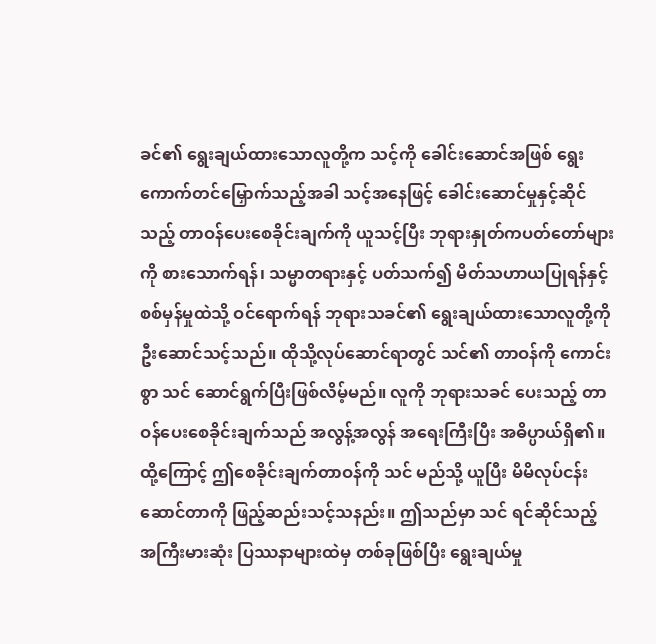ခင်၏ ရွေးချယ်ထားသောလူတို့က သင့်ကို ခေါင်းဆောင်အဖြစ် ရွေးကောက်တင်မြှောက်သည့်အခါ သင့်အနေဖြင့် ခေါင်းဆောင်မှုနှင့်ဆိုင်သည့် တာဝန်ပေးစေခိုင်းချက်ကို ယူသင့်ပြီး ဘုရားနှုတ်ကပတ်တော်များကို စားသောက်ရန်၊ သမ္မာတရားနှင့် ပတ်သက်၍ မိတ်သဟာယပြုရန်နှင့် စစ်မှန်မှုထဲသို့ ဝင်ရောက်ရန် ဘုရားသခင်၏ ရွေးချယ်ထားသောလူတို့ကို ဦးဆောင်သင့်သည်။ ထိုသို့လုပ်ဆောင်ရာတွင် သင်၏ တာဝန်ကို ကောင်းစွာ သင် ဆောင်ရွက်ပြီးဖြစ်လိမ့်မည်။ လူကို ဘုရားသခင် ပေးသည့် တာဝန်ပေးစေခိုင်းချက်သည် အလွန့်အလွန် အရေးကြီးပြီး အဓိပ္ပာယ်ရှိ၏။ ထို့ကြောင့် ဤစေခိုင်းချက်တာဝန်ကို သင် မည်သို့ ယူပြီး မိမိလုပ်ငန်းဆောင်တာကို ဖြည့်ဆည်းသင့်သနည်း။ ဤသည်မှာ သင် ရင်ဆိုင်သည့် အကြီးမားဆုံး ပြဿနာများထဲမှ တစ်ခုဖြစ်ပြီး ရွေးချယ်မှု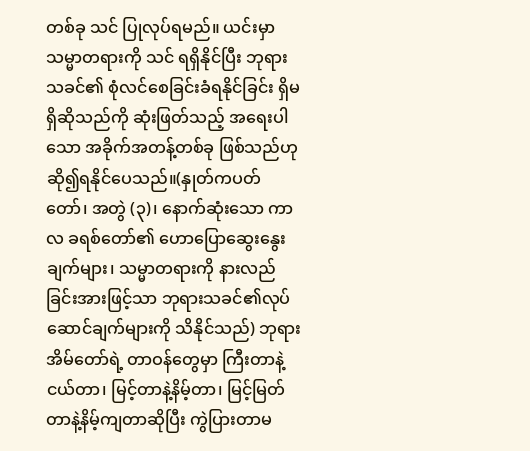တစ်ခု သင် ပြုလုပ်ရမည်။ ယင်းမှာ သမ္မာတရားကို သင် ရရှိနိုင်ပြီး ဘုရားသခင်၏ စုံလင်စေခြင်းခံရနိုင်ခြင်း ရှိမရှိဆိုသည်ကို ဆုံးဖြတ်သည့် အရေးပါသော အခိုက်အတန့်တစ်ခု ဖြစ်သည်ဟု ဆို၍ရနိုင်ပေသည်။(နှုတ်ကပတ်တော်၊ အတွဲ (၃)၊ နောက်ဆုံးသော ကာလ ခရစ်တော်၏ ဟောပြောဆွေးနွေးချက်များ၊ သမ္မာတရားကို နားလည်ခြင်းအားဖြင့်သာ ဘုရားသခင်၏လုပ်ဆောင်ချက်များကို သိနိုင်သည်) ဘုရားအိမ်တော်ရဲ့ တာဝန်တွေမှာ ကြီးတာနဲ့ငယ်တာ၊ မြင့်တာနဲ့နိမ့်တာ၊ မြင့်မြတ်တာနဲ့နိမ့်ကျတာဆိုပြီး ကွဲပြားတာမ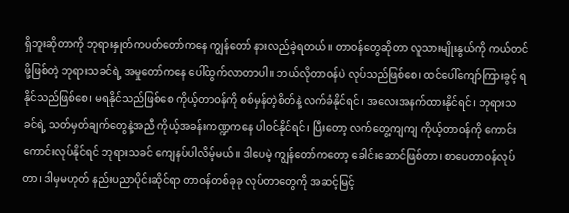ရှိဘူးဆိုတာကို ဘုရားနှုတ်ကပတ်တော်ကနေ ကျွန်တော် နားလည်ခဲ့ရတယ်။ တာဝန်တွေဆိုတာ လူသားမျိုးနွယ်ကို ကယ်တင်ဖို့ဖြစ်တဲ့ ဘုရားသခင်ရဲ့ အမှုတော်ကနေ ပေါ်ထွက်လာတာပါ။ ဘယ်လိုတာဝန်ပဲ လုပ်သည်ဖြစ်စေ၊ ထင်ပေါ်ကျော်ကြားခွင့် ရနိုင်သည်ဖြစ်စေ၊ မရနိုင်သည်ဖြစ်စေ ကိုယ့်တာဝန်ကို စစ်မှန်တဲ့စိတ်နဲ့ လက်ခံနိုင်ရင်၊ အလေးအနက်ထားနိုင်ရင်၊ ဘုရားသခင်ရဲ့ သတ်မှတ်ချက်တွေနဲ့အညီ ကိုယ့်အခန်းကဏ္ဍကနေ ပါဝင်နိုင်ရင်၊ ပြီးတော့ လက်တွေ့ကျကျ ကိုယ့်တာဝန်ကို ကောင်းကောင်းလုပ်နိုင်ရင် ဘုရားသခင် ကျေနပ်ပါလိမ့်မယ်။ ဒါပေမဲ့ ကျွန်တော်ကတော့ ခေါင်းဆောင်ဖြစ်တာ၊ စာပေတာဝန်လုပ်တာ၊ ဒါမှမဟုတ် နည်းပညာပိုင်းဆိုင်ရာ တာဝန်တစ်ခုခု လုပ်တာတွေကို အဆင့်မြင့်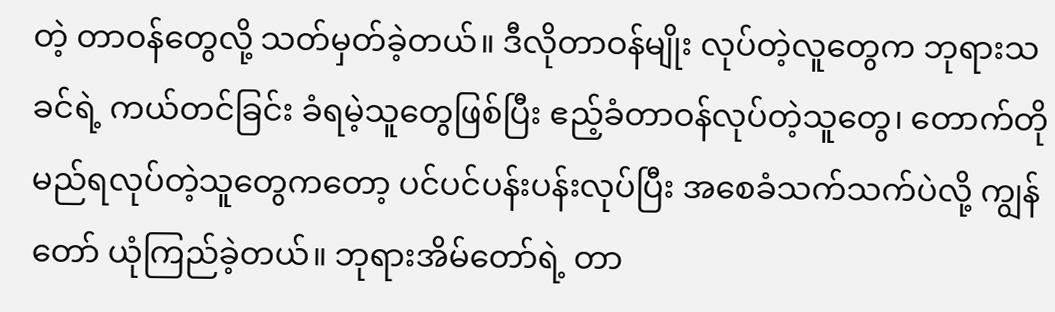တဲ့ တာဝန်တွေလို့ သတ်မှတ်ခဲ့တယ်။ ဒီလိုတာဝန်မျိုး လုပ်တဲ့လူတွေက ဘုရားသခင်ရဲ့ ကယ်တင်ခြင်း ခံရမဲ့သူတွေဖြစ်ပြီး ဧည့်ခံတာဝန်လုပ်တဲ့သူတွေ၊ တောက်တိုမည်ရလုပ်တဲ့သူတွေကတော့ ပင်ပင်ပန်းပန်းလုပ်ပြီး အစေခံသက်သက်ပဲလို့ ကျွန်တော် ယုံကြည်ခဲ့တယ်။ ဘုရားအိမ်တော်ရဲ့ တာ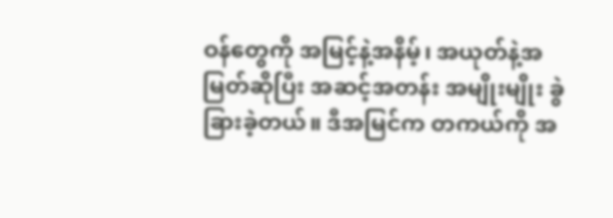ဝန်တွေကို အမြင့်နဲ့အနိမ့်၊ အယုတ်နဲ့အမြတ်ဆိုပြီး အဆင့်အတန်း အမျိုးမျိုး ခွဲခြားခဲ့တယ်။ ဒီအမြင်က တကယ်ကို အ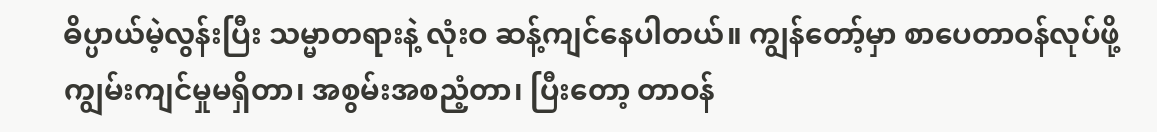ဓိပ္ပာယ်မဲ့လွန်းပြီး သမ္မာတရားနဲ့ လုံးဝ ဆန့်ကျင်နေပါတယ်။ ကျွန်တော့်မှာ စာပေတာဝန်လုပ်ဖို့ ကျွမ်းကျင်မှုမရှိတာ၊ အစွမ်းအစညံ့တာ၊ ပြီးတော့ တာဝန်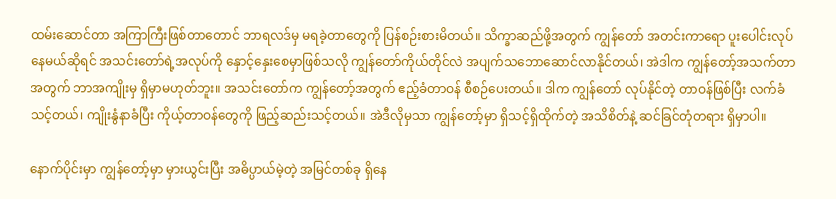ထမ်းဆောင်တာ အကြာကြီးဖြစ်တာတောင် ဘာရလဒ်မှ မရခဲ့တာတွေကို ပြန်စဉ်းစားမိတယ်။ သိက္ခာဆည်ဖို့အတွက် ကျွန်တော် အတင်းကာရော ပူးပေါင်းလုပ်နေမယ်ဆိုရင် အသင်းတော်ရဲ့အလုပ်ကို နှောင့်နှေးစေမှာဖြစ်သလို ကျွန်တော်ကိုယ်တိုင်လဲ အပျက်သဘောဆောင်လာနိုင်တယ်၊ အဲဒါက ကျွန်တော့်အသက်တာအတွက် ဘာအကျိုးမှ ရှိမှာမဟုတ်ဘူး။ အသင်းတော်က ကျွန်တော့်အတွက် ဧည့်ခံတာဝန် စီစဉ်ပေးတယ်။ ဒါက ကျွန်တော် လုပ်နိုင်တဲ့ တာဝန်ဖြစ်ပြီး လက်ခံသင့်တယ်၊ ကျိုးနွံနာခံပြီး ကိုယ့်တာဝန်တွေကို ဖြည့်ဆည်းသင့်တယ်။ အဲဒီလိုမှသာ ကျွန်တော့်မှာ ရှိသင့်ရှိထိုက်တဲ့ အသိစိတ်နဲ့ ဆင်ခြင်တုံတရား ရှိမှာပါ။

နောက်ပိုင်းမှာ ကျွန်တော့်မှာ မှားယွင်းပြီး အဓိပ္ပာယ်မဲ့တဲ့ အမြင်တစ်ခု ရှိနေ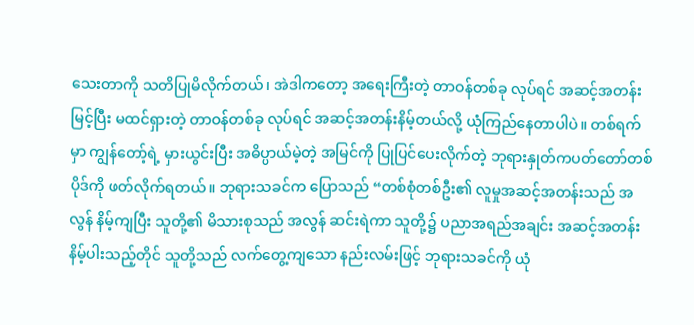သေးတာကို သတိပြုမိလိုက်တယ်၊ အဲဒါကတော့ အရေးကြီးတဲ့ တာဝန်တစ်ခု လုပ်ရင် အဆင့်အတန်းမြင့်ပြီး မထင်ရှားတဲ့ တာဝန်တစ်ခု လုပ်ရင် အဆင့်အတန်းနိမ့်တယ်လို့ ယုံကြည်နေတာပါပဲ။ တစ်ရက်မှာ ကျွန်တော့်ရဲ့ မှားယွင်းပြီး အဓိပ္ပာယ်မဲ့တဲ့ အမြင်ကို ပြုပြင်ပေးလိုက်တဲ့ ဘုရားနှုတ်ကပတ်တော်တစ်ပိုဒ်ကို ဖတ်လိုက်ရတယ်။ ဘုရားသခင်က ပြောသည် “တစ်စုံတစ်ဦး၏ လူမှုအဆင့်အတန်းသည် အလွန် နိမ့်ကျပြီး သူတို့၏ မိသားစုသည် အလွန် ဆင်းရဲကာ သူတို့၌ ပညာအရည်အချင်း အဆင့်အတန်း နိမ့်ပါးသည့်တိုင် သူတို့သည် လက်တွေ့ကျသော နည်းလမ်းဖြင့် ဘုရားသခင်ကို ယုံ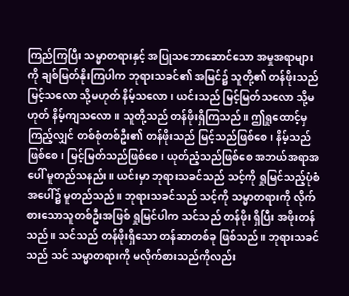ကြည်ကြပြီး သမ္မာတရားနှင့် အပြုသဘောဆောင်သော အမှုအရာများကို ချစ်မြတ်နိုးကြပါက ဘုရားသခင်၏ အမြင်၌ သူတို့၏ တန်ဖိုးသည် မြင့်သလော သို့မဟုတ် နိမ့်သလော၊ ယင်းသည် မြင့်မြတ်သလော သို့မဟုတ် နိမ့်ကျသလော။ သူတို့သည် တန်ဖိုးရှိကြသည်။ ဤရှုထောင့်မှ ကြည့်လျှင် တစ်စုံတစ်ဦး၏ တန်ဖိုးသည် မြင့်သည်ဖြစ်စေ၊ နိမ့်သည်ဖြစ်စေ၊ မြင့်မြတ်သည်ဖြစ်စေ၊ ယုတ်ညံ့သည်ဖြစ်စေ အဘယ်အရာအပေါ် မူတည်သနည်း။ ယင်းမှာ ဘုရားသခင်သည် သင့်ကို ရှုမြင်သည့်ပုံစံအပေါ်၌ မူတည်သည်။ ဘုရားသခင်သည် သင့်ကို သမ္မာတရားကို လိုက်စားသောသူတစ်ဦးအဖြစ် ရှုမြင်ပါက သင်သည် တန်ဖိုး ရှိပြီး အဖိုးတန်သည်။ သင်သည် တန်ဖိုးရှိသော တန်ဆာတစ်ခု ဖြစ်သည်။ ဘုရားသခင်သည် သင် သမ္မာတရားကို မလိုက်စားသည်ကိုလည်း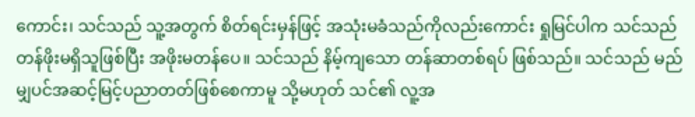ကောင်း၊ သင်သည် သူ့အတွက် စိတ်ရင်းမှန်ဖြင့် အသုံးမခံသည်ကိုလည်းကောင်း ရှုမြင်ပါက သင်သည် တန်ဖိုးမရှိသူဖြစ်ပြီး အဖိုးမတန်ပေ။ သင်သည် နိမ့်ကျသော တန်ဆာတစ်ရပ် ဖြစ်သည်။ သင်သည် မည်မျှပင်အဆင့်မြင့်ပညာတတ်ဖြစ်စေကာမူ သို့မဟုတ် သင်၏ လူ့အ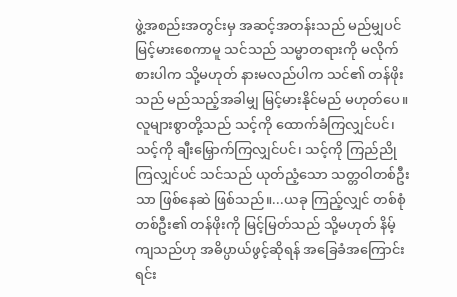ဖွဲ့အစည်းအတွင်းမှ အဆင့်အတန်းသည် မည်မျှပင် မြင့်မားစေကာမူ သင်သည် သမ္မာတရားကို မလိုက်စားပါက သို့မဟုတ် နားမလည်ပါက သင်၏ တန်ဖိုးသည် မည်သည့်အခါမျှ မြင့်မားနိုင်မည် မဟုတ်ပေ။ လူများစွာတို့သည် သင့်ကို ထောက်ခံကြလျှင်ပင်၊ သင့်ကို ချီးမြှောက်ကြလျှင်ပင်၊ သင့်ကို ကြည်ညိုကြလျှင်ပင် သင်သည် ယုတ်ညံ့သော သတ္တဝါတစ်ဦးသာ ဖြစ်နေဆဲ ဖြစ်သည်။...ယခု ကြည့်လျှင် တစ်စုံတစ်ဦး၏ တန်ဖိုးကို မြင့်မြတ်သည် သို့မဟုတ် နိမ့်ကျသည်ဟု အဓိပ္ပာယ်ဖွင့်ဆိုရန် အခြေခံအကြောင်းရင်း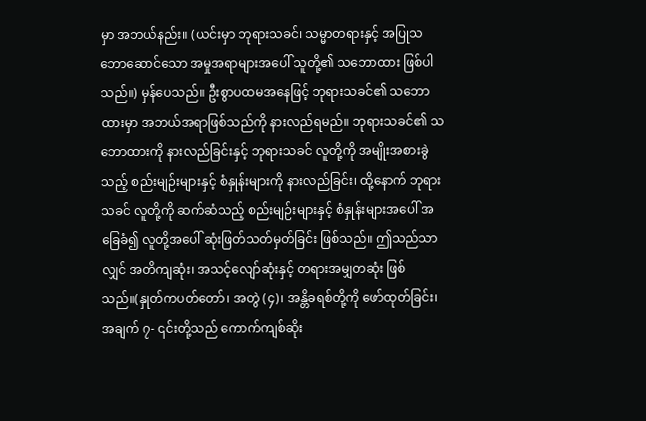မှာ အဘယ်နည်း။ (ယင်းမှာ ဘုရားသခင်၊ သမ္မာတရားနှင့် အပြုသဘောဆောင်သော အမှုအရာများအပေါ် သူတို့၏ သဘောထား ဖြစ်ပါသည်။) မှန်ပေသည်။ ဦးစွာပထမအနေဖြင့် ဘုရားသခင်၏ သဘောထားမှာ အဘယ်အရာဖြစ်သည်ကို နားလည်ရမည်။ ဘုရားသခင်၏ သဘောထားကို နားလည်ခြင်းနှင့် ဘုရားသခင် လူတို့ကို အမျိုးအစားခွဲသည့် စည်းမျဉ်းများနှင့် စံနှုန်းများကို နားလည်ခြင်း၊ ထို့နောက် ဘုရားသခင် လူတို့ကို ဆက်ဆံသည့် စည်းမျဉ်းများနှင့် စံနှုန်းများအပေါ် အခြေခံ၍ လူတို့အပေါ် ဆုံးဖြတ်သတ်မှတ်ခြင်း ဖြစ်သည်။ ဤသည်သာလျှင် အတိကျဆုံး၊ အသင့်လျော်ဆုံးနှင့် တရားအမျှတဆုံး ဖြစ်သည်။(နှုတ်ကပတ်တော်၊ အတွဲ (၄)၊ အန္တိခရစ်တို့ကို ဖော်ထုတ်ခြင်း၊ အချက် ၇- ၎င်းတို့သည် ကောက်ကျစ်ဆိုး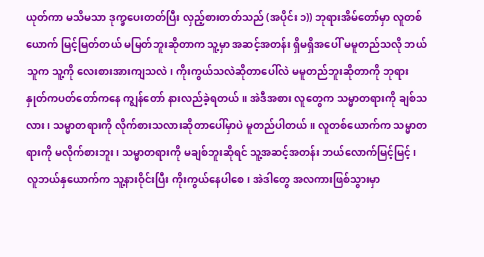ယုတ်ကာ မသိမသာ ဒုက္ခပေးတတ်ပြီး လှည့်စားတတ်သည် (အပိုင်း ၁)) ဘုရားအိမ်တော်မှာ လူတစ်ယောက် မြင့်မြတ်တယ် မမြတ်ဘူးဆိုတာက သူ့မှာ အဆင့်အတန်း ရှိမရှိအပေါ် မမူတည်သလို ဘယ်သူက သူ့ကို လေးစားအားကျသလဲ၊ ကိုးကွယ်သလဲဆိုတာပေါ်လဲ မမူတည်ဘူးဆိုတာကို ဘုရားနှုတ်ကပတ်တော်ကနေ ကျွန်တော် နားလည်ခဲ့ရတယ်။ အဲဒီအစား လူတွေက သမ္မာတရားကို ချစ်သလား၊ သမ္မာတရားကို လိုက်စားသလားဆိုတာပေါ်မှာပဲ မူတည်ပါတယ်။ လူတစ်ယောက်က သမ္မာတရားကို မလိုက်စားဘူး၊ သမ္မာတရားကို မချစ်ဘူးဆိုရင် သူ့အဆင့်အတန်း ဘယ်လောက်မြင့်မြင့်၊ လူဘယ်နှယောက်က သူ့နားဝိုင်းပြီး ကိုးကွယ်နေပါစေ၊ အဲဒါတွေ အလကားဖြစ်သွားမှာ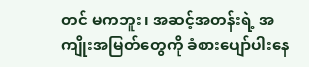တင် မကဘူး၊ အဆင့်အတန်းရဲ့ အကျိုးအမြတ်တွေကို ခံစားပျော်ပါးနေ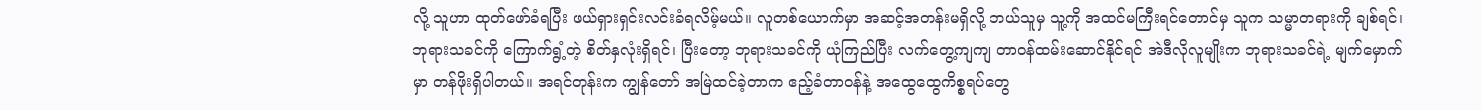လို့ သူဟာ ထုတ်ဖော်ခံရပြီး ဖယ်ရှားရှင်းလင်းခံရလိမ့်မယ်။ လူတစ်ယောက်မှာ အဆင့်အတန်းမရှိလို့ ဘယ်သူမှ သူ့ကို အထင်မကြီးရင်တောင်မှ သူက သမ္မာတရားကို ချစ်ရင်၊ ဘုရားသခင်ကို ကြောက်ရွံ့တဲ့ စိတ်နှလုံးရှိရင်၊ ပြီးတော့ ဘုရားသခင်ကို ယုံကြည်ပြီး လက်တွေ့ကျကျ တာဝန်ထမ်းဆောင်နိုင်ရင် အဲဒီလိုလူမျိုးက ဘုရားသခင်ရဲ့ မျက်မှောက်မှာ တန်ဖိုးရှိပါတယ်။ အရင်တုန်းက ကျွန်တော် အမြဲထင်ခဲ့တာက ဧည့်ခံတာဝန်နဲ့ အထွေထွေကိစ္စရပ်တွေ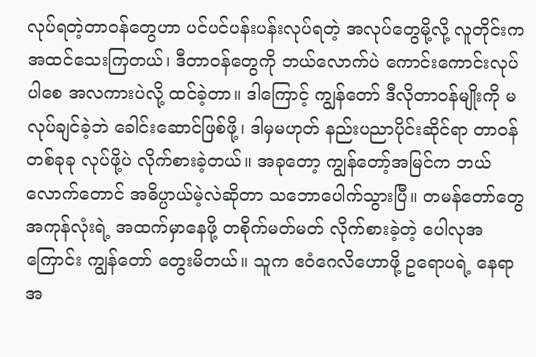လုပ်ရတဲ့တာဝန်တွေဟာ ပင်ပင်ပန်းပန်းလုပ်ရတဲ့ အလုပ်တွေမို့လို့ လူတိုင်းက အထင်သေးကြတယ်၊ ဒီတာဝန်တွေကို ဘယ်လောက်ပဲ ကောင်းကောင်းလုပ်ပါစေ အလကားပဲလို့ ထင်ခဲ့တာ။ ဒါကြောင့် ကျွန်တော် ဒီလိုတာဝန်မျိုးကို မလုပ်ချင်ခဲ့ဘဲ ခေါင်းဆောင်ဖြစ်ဖို့၊ ဒါမှမဟုတ် နည်းပညာပိုင်းဆိုင်ရာ တာဝန်တစ်ခုခု လုပ်ဖို့ပဲ လိုက်စားခဲ့တယ်။ အခုတော့ ကျွန်တော့်အမြင်က ဘယ်လောက်တောင် အဓိပ္ပာယ်မဲ့လဲဆိုတာ သဘောပေါက်သွားပြီ။ တမန်တော်တွေအကုန်လုံးရဲ့ အထက်မှာနေဖို့ တစိုက်မတ်မတ် လိုက်စားခဲ့တဲ့ ပေါလုအကြောင်း ကျွန်တော် တွေးမိတယ်။ သူက ဧဝံဂေလိဟောဖို့ ဥရောပရဲ့ နေရာအ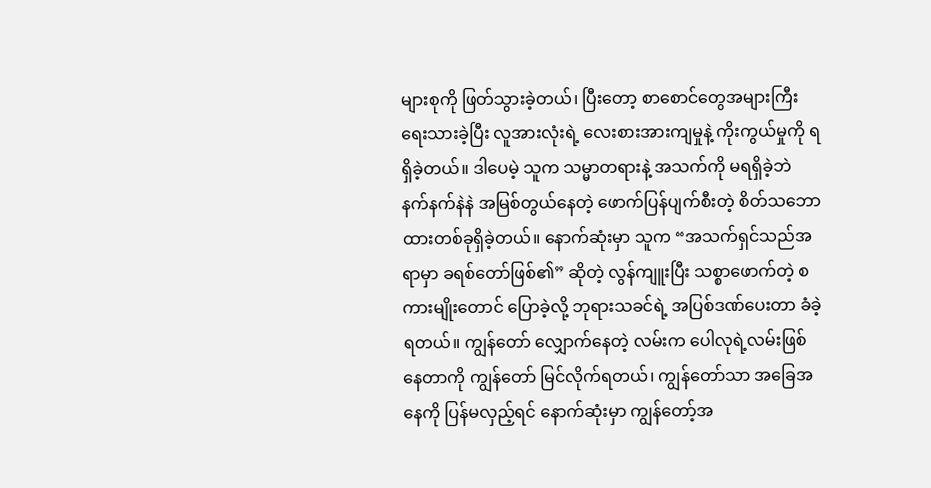များစုကို ဖြတ်သွားခဲ့တယ်၊ ပြီးတော့ စာစောင်တွေအများကြီး ရေးသားခဲ့ပြီး လူအားလုံးရဲ့ လေးစားအားကျမှုနဲ့ ကိုးကွယ်မှုကို ရရှိခဲ့တယ်။ ဒါပေမဲ့ သူက သမ္မာတရားနဲ့ အသက်ကို မရရှိခဲ့ဘဲ နက်နက်နဲနဲ အမြစ်တွယ်နေတဲ့ ဖောက်ပြန်ပျက်စီးတဲ့ စိတ်သဘောထားတစ်ခုရှိခဲ့တယ်။ နောက်ဆုံးမှာ သူက “အသက်ရှင်သည်အရာမှာ ခရစ်တော်ဖြစ်၏” ဆိုတဲ့ လွန်ကျူးပြီး သစ္စာဖောက်တဲ့ စကားမျိုးတောင် ပြောခဲ့လို့ ဘုရားသခင်ရဲ့ အပြစ်ဒဏ်ပေးတာ ခံခဲ့ရတယ်။ ကျွန်တော် လျှောက်နေတဲ့ လမ်းက ပေါလုရဲ့လမ်းဖြစ်နေတာကို ကျွန်တော် မြင်လိုက်ရတယ်၊ ကျွန်တော်သာ အခြေအနေကို ပြန်မလှည့်ရင် နောက်ဆုံးမှာ ကျွန်တော့်အ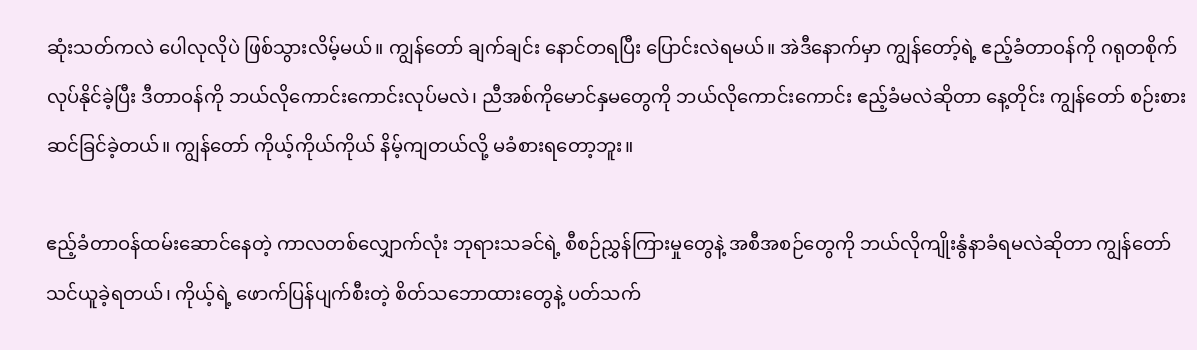ဆုံးသတ်ကလဲ ပေါလုလိုပဲ ဖြစ်သွားလိမ့်မယ်။ ကျွန်တော် ချက်ချင်း နောင်တရပြီး ပြောင်းလဲရမယ်။ အဲဒီနောက်မှာ ကျွန်တော့်ရဲ့ ဧည့်ခံတာဝန်ကို ဂရုတစိုက် လုပ်နိုင်ခဲ့ပြီး ဒီတာဝန်ကို ဘယ်လိုကောင်းကောင်းလုပ်မလဲ၊ ညီအစ်ကိုမောင်နှမတွေကို ဘယ်လိုကောင်းကောင်း ဧည့်ခံမလဲဆိုတာ နေ့တိုင်း ကျွန်တော် စဉ်းစားဆင်ခြင်ခဲ့တယ်။ ကျွန်တော် ကိုယ့်ကိုယ်ကိုယ် နိမ့်ကျတယ်လို့ မခံစားရတော့ဘူး။

ဧည့်ခံတာဝန်ထမ်းဆောင်နေတဲ့ ကာလတစ်လျှောက်လုံး ဘုရားသခင်ရဲ့ စီစဉ်ညွှန်ကြားမှုတွေနဲ့ အစီအစဉ်တွေကို ဘယ်လိုကျိုးနွံနာခံရမလဲဆိုတာ ကျွန်တော် သင်ယူခဲ့ရတယ်၊ ကိုယ့်ရဲ့ ဖောက်ပြန်ပျက်စီးတဲ့ စိတ်သဘောထားတွေနဲ့ ပတ်သက်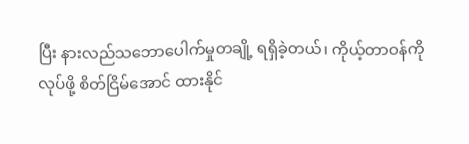ပြီး နားလည်သဘောပေါက်မှုတချို့ ရရှိခဲ့တယ်၊ ကိုယ့်တာဝန်ကို လုပ်ဖို့ စိတ်ငြိမ်အောင် ထားနိုင်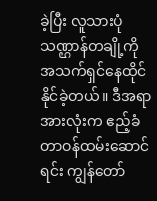ခဲ့ပြီး လူသားပုံသဏ္ဌာန်တချို့ကို အသက်ရှင်နေထိုင်နိုင်ခဲ့တယ်။ ဒီအရာအားလုံးက ဧည့်ခံတာဝန်ထမ်းဆောင်ရင်း ကျွန်တော်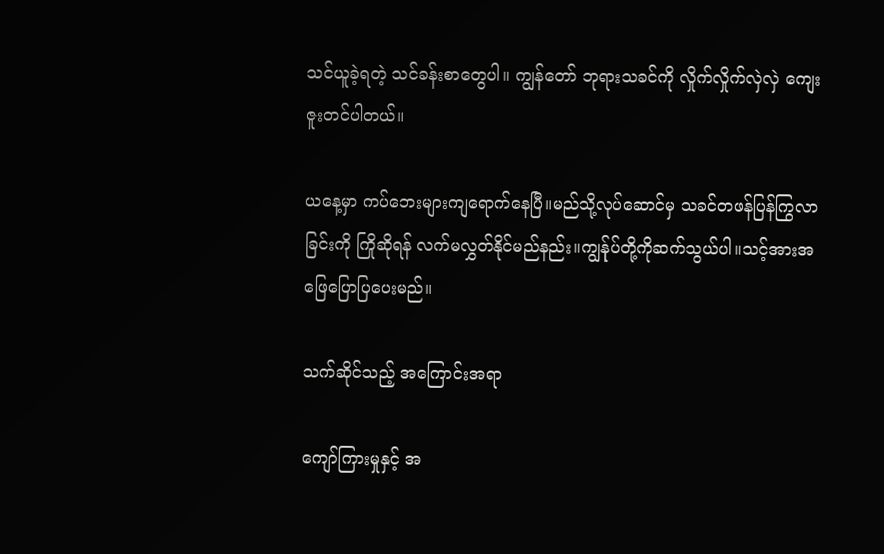သင်ယူခဲ့ရတဲ့ သင်ခန်းစာတွေပါ။ ကျွန်တော် ဘုရားသခင်ကို လှိုက်လှိုက်လှဲလှဲ ကျေးဇူးတင်ပါတယ်။

ယနေ့မှာ ကပ်ဘေးများကျရောက်နေပြီ။မည်သို့လုပ်ဆောင်မှ သခင်တဖန်ပြန်ကြွလာခြင်းကို ကြိုဆိုရန် လက်မလွှတ်နိုင်မည်နည်း။ကျွန်ုပ်တို့ကိုဆက်သွယ်ပါ။သင့်အားအဖြေပြောပြပေးမည်။

သက်ဆိုင်သည့် အကြောင်းအရာ

ကျော်ကြားမှုနှင့် အ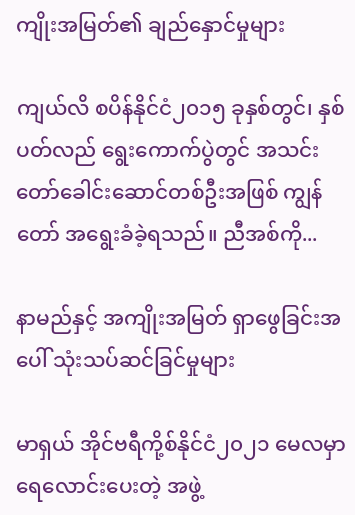ကျိုးအမြတ်၏ ချည်နှောင်မှုများ

ကျယ်လိ စပိန်နိုင်ငံ၂၀၁၅ ခုနှစ်တွင်၊ နှစ်ပတ်လည် ရွေးကောက်ပွဲတွင် အသင်းတော်ခေါင်းဆောင်တစ်ဦးအဖြစ် ကျွန်တော် အရွေးခံခဲ့ရသည်။ ညီအစ်ကို...

နာမည်နှင့် အကျိုးအမြတ် ရှာဖွေခြင်းအပေါ် သုံးသပ်ဆင်ခြင်မှုများ

မာရှယ် အိုင်ဗရီကို့စ်နိုင်ငံ၂၀၂၁ မေလမှာ ရေလောင်းပေးတဲ့ အဖွဲ့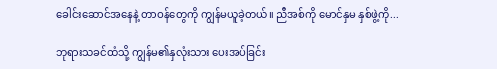ခေါင်းဆောင်အနေနဲ့ တာဝန်တွေကို ကျွန်မယူခဲ့တယ်။ ညီအစ်ကို မောင်နှမ နှစ်ဖွဲ့ကို...

ဘုရားသခင်ထံသို့ ကျွန်မ၏နှလုံးသား ပေးအပ်ခြင်း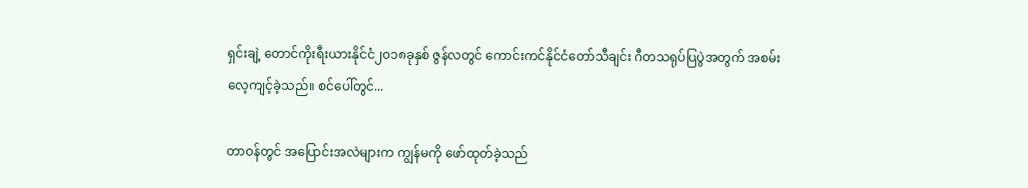ရှင်းချဲ့ တောင်ကိုးရီးယားနိုင်ငံ၂၀၁၈ခုနှစ် ဇွန်လတွင် ကောင်းကင်နိုင်ငံတော်သီချင်း ဂီတသရုပ်ပြပွဲအတွက် အစမ်းလေ့ကျင့်ခဲ့သည်။ စင်ပေါ်တွင်...

တာဝန်တွင် အပြောင်းအလဲများက ကျွန်မကို ဖော်ထုတ်ခဲ့သည်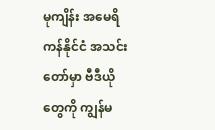မုကျိန်း အမေရိကန်နိုင်ငံ အသင်းတော်မှာ ဗီဒီယိုတွေကို ကျွန်မ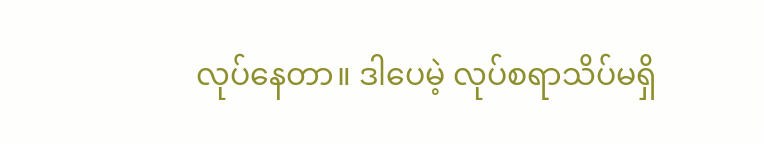လုပ်နေတာ။ ဒါပေမဲ့ လုပ်စရာသိပ်မရှိ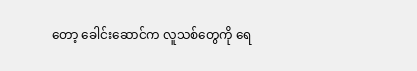တော့ ခေါင်းဆောင်က လူသစ်တွေကို ရေ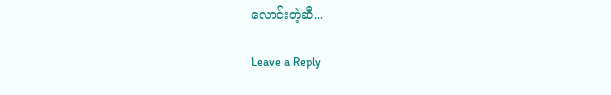လောင်းတဲ့ဆီ...

Leave a Reply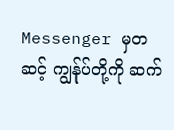Messenger မှတဆင့် ကျွန်ုပ်တို့ကို ဆက်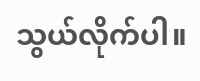သွယ်လိုက်ပါ။